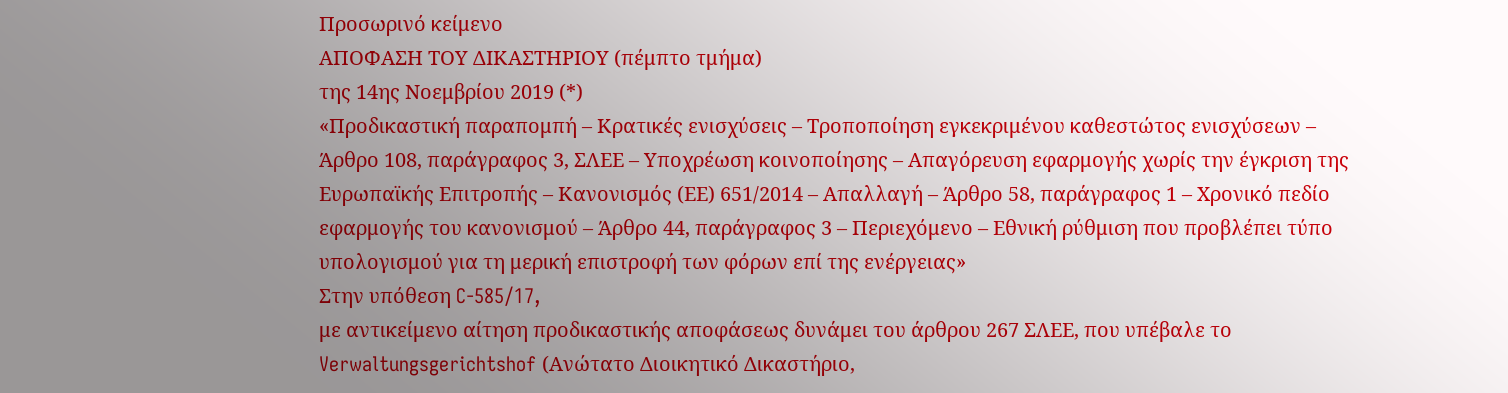Προσωρινό κείμενο
ΑΠΟΦΑΣΗ ΤΟΥ ΔΙΚΑΣΤΗΡΙΟΥ (πέμπτο τμήμα)
της 14ης Νοεμβρίου 2019 (*)
«Προδικαστική παραπομπή – Κρατικές ενισχύσεις – Τροποποίηση εγκεκριμένου καθεστώτος ενισχύσεων – Άρθρο 108, παράγραφος 3, ΣΛΕΕ – Υποχρέωση κοινοποίησης – Απαγόρευση εφαρμογής χωρίς την έγκριση της Ευρωπαϊκής Επιτροπής – Κανονισμός (ΕΕ) 651/2014 – Απαλλαγή – Άρθρο 58, παράγραφος 1 – Χρονικό πεδίο εφαρμογής του κανονισμού – Άρθρο 44, παράγραφος 3 – Περιεχόμενο – Εθνική ρύθμιση που προβλέπει τύπο υπολογισμού για τη μερική επιστροφή των φόρων επί της ενέργειας»
Στην υπόθεση C‑585/17,
με αντικείμενο αίτηση προδικαστικής αποφάσεως δυνάμει του άρθρου 267 ΣΛΕΕ, που υπέβαλε το Verwaltungsgerichtshof (Ανώτατο Διοικητικό Δικαστήριο,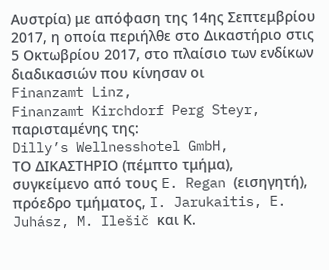Αυστρία) με απόφαση της 14ης Σεπτεμβρίου 2017, η οποία περιήλθε στο Δικαστήριο στις 5 Οκτωβρίου 2017, στο πλαίσιο των ενδίκων διαδικασιών που κίνησαν οι
Finanzamt Linz,
Finanzamt Kirchdorf Perg Steyr,
παρισταμένης της:
Dilly’s Wellnesshotel GmbH,
ΤΟ ΔΙΚΑΣΤΗΡΙΟ (πέμπτο τμήμα),
συγκείμενο από τους E. Regan (εισηγητή), πρόεδρο τμήματος, I. Jarukaitis, E. Juhász, M. Ilešič και Κ.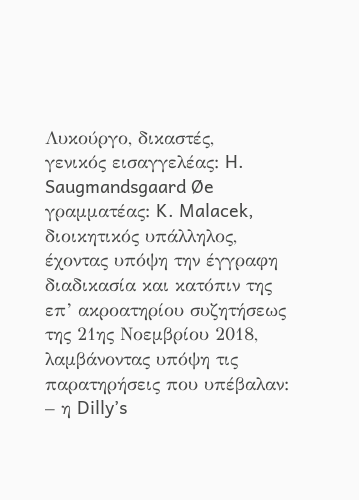Λυκούργο, δικαστές,
γενικός εισαγγελέας: H. Saugmandsgaard Øe
γραμματέας: K. Malacek, διοικητικός υπάλληλος,
έχοντας υπόψη την έγγραφη διαδικασία και κατόπιν της επ’ ακροατηρίου συζητήσεως της 21ης Νοεμβρίου 2018,
λαμβάνοντας υπόψη τις παρατηρήσεις που υπέβαλαν:
– η Dilly’s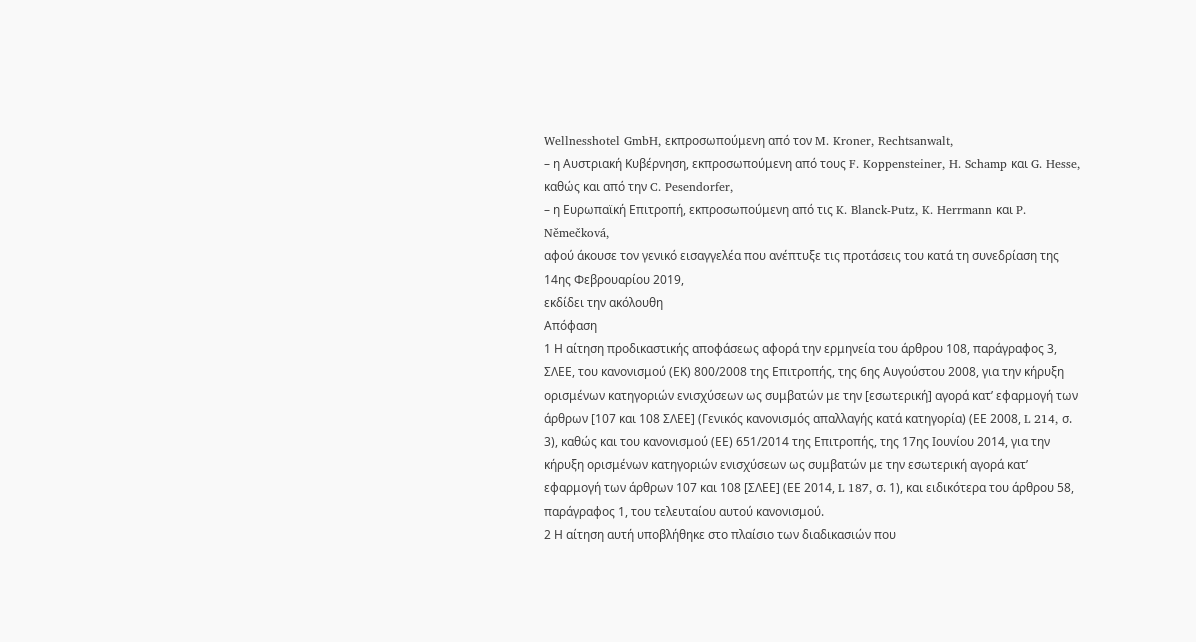Wellnesshotel GmbH, εκπροσωπούμενη από τον M. Kroner, Rechtsanwalt,
– η Αυστριακή Κυβέρνηση, εκπροσωπούμενη από τους F. Koppensteiner, H. Schamp και G. Hesse, καθώς και από την C. Pesendorfer,
– η Ευρωπαϊκή Επιτροπή, εκπροσωπούμενη από τις K. Blanck-Putz, K. Herrmann και P. Němečková,
αφού άκουσε τον γενικό εισαγγελέα που ανέπτυξε τις προτάσεις του κατά τη συνεδρίαση της 14ης Φεβρουαρίου 2019,
εκδίδει την ακόλουθη
Απόφαση
1 Η αίτηση προδικαστικής αποφάσεως αφορά την ερμηνεία του άρθρου 108, παράγραφος 3, ΣΛΕΕ, του κανονισμού (ΕΚ) 800/2008 της Επιτροπής, της 6ης Αυγούστου 2008, για την κήρυξη ορισμένων κατηγοριών ενισχύσεων ως συμβατών με την [εσωτερική] αγορά κατ’ εφαρμογή των άρθρων [107 και 108 ΣΛΕΕ] (Γενικός κανονισμός απαλλαγής κατά κατηγορία) (ΕΕ 2008, L 214, σ. 3), καθώς και του κανονισμού (ΕΕ) 651/2014 της Επιτροπής, της 17ης Ιουνίου 2014, για την κήρυξη ορισμένων κατηγοριών ενισχύσεων ως συμβατών με την εσωτερική αγορά κατ’ εφαρμογή των άρθρων 107 και 108 [ΣΛΕΕ] (ΕΕ 2014, L 187, σ. 1), και ειδικότερα του άρθρου 58, παράγραφος 1, του τελευταίου αυτού κανονισμού.
2 Η αίτηση αυτή υποβλήθηκε στο πλαίσιο των διαδικασιών που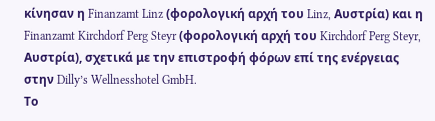κίνησαν η Finanzamt Linz (φορολογική αρχή του Linz, Αυστρία) και η Finanzamt Kirchdorf Perg Steyr (φορολογική αρχή του Kirchdorf Perg Steyr, Αυστρία), σχετικά με την επιστροφή φόρων επί της ενέργειας στην Dilly’s Wellnesshotel GmbH.
Το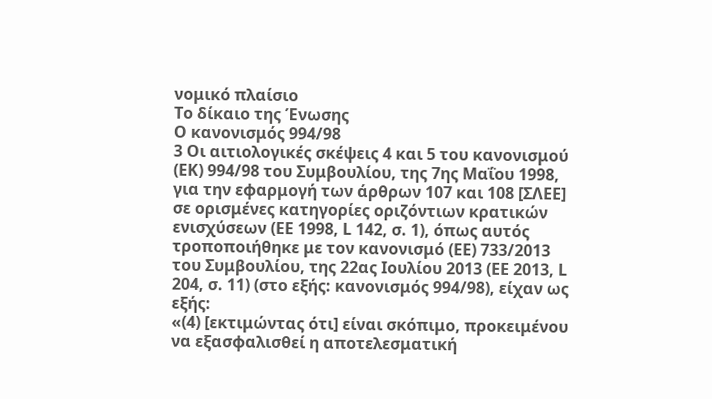νομικό πλαίσιο
Το δίκαιο της Ένωσης
Ο κανονισμός 994/98
3 Οι αιτιολογικές σκέψεις 4 και 5 του κανονισμού (ΕΚ) 994/98 του Συμβουλίου, της 7ης Μαΐου 1998, για την εφαρμογή των άρθρων 107 και 108 [ΣΛΕΕ] σε ορισμένες κατηγορίες οριζόντιων κρατικών ενισχύσεων (ΕΕ 1998, L 142, σ. 1), όπως αυτός τροποποιήθηκε με τον κανονισμό (ΕΕ) 733/2013 του Συμβουλίου, της 22ας Ιουλίου 2013 (ΕΕ 2013, L 204, σ. 11) (στο εξής: κανονισμός 994/98), είχαν ως εξής:
«(4) [εκτιμώντας ότι] είναι σκόπιμο, προκειμένου να εξασφαλισθεί η αποτελεσματική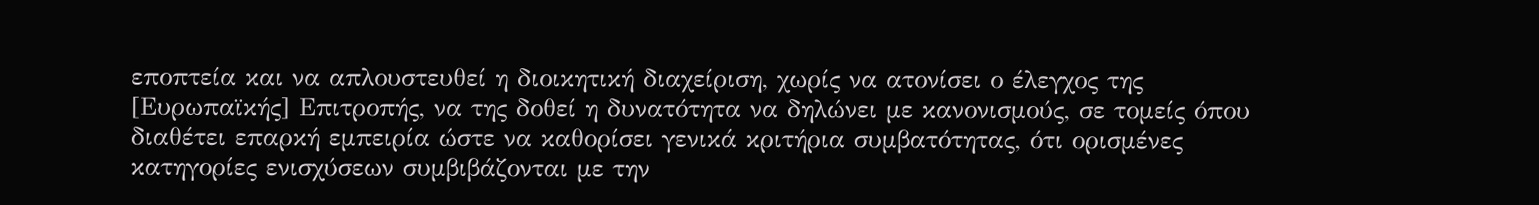εποπτεία και να απλουστευθεί η διοικητική διαχείριση, χωρίς να ατονίσει ο έλεγχος της [Ευρωπαϊκής] Επιτροπής, να της δοθεί η δυνατότητα να δηλώνει με κανονισμούς, σε τομείς όπου διαθέτει επαρκή εμπειρία ώστε να καθορίσει γενικά κριτήρια συμβατότητας, ότι ορισμένες κατηγορίες ενισχύσεων συμβιβάζονται με την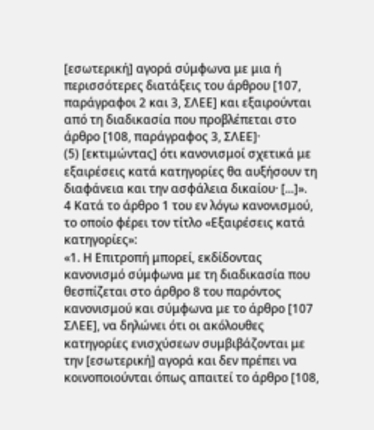[εσωτερική] αγορά σύμφωνα με μια ή περισσότερες διατάξεις του άρθρου [107, παράγραφοι 2 και 3, ΣΛΕΕ] και εξαιρούνται από τη διαδικασία που προβλέπεται στο άρθρο [108, παράγραφος 3, ΣΛΕΕ]·
(5) [εκτιμώντας] ότι κανονισμοί σχετικά με εξαιρέσεις κατά κατηγορίες θα αυξήσουν τη διαφάνεια και την ασφάλεια δικαίου· [...]».
4 Κατά το άρθρο 1 του εν λόγω κανονισμού, το οποίο φέρει τον τίτλο «Εξαιρέσεις κατά κατηγορίες»:
«1. Η Επιτροπή μπορεί, εκδίδοντας κανονισμό σύμφωνα με τη διαδικασία που θεσπίζεται στο άρθρο 8 του παρόντος κανονισμού και σύμφωνα με το άρθρο [107 ΣΛΕΕ], να δηλώνει ότι οι ακόλουθες κατηγορίες ενισχύσεων συμβιβάζονται με την [εσωτερική] αγορά και δεν πρέπει να κοινοποιούνται όπως απαιτεί το άρθρο [108,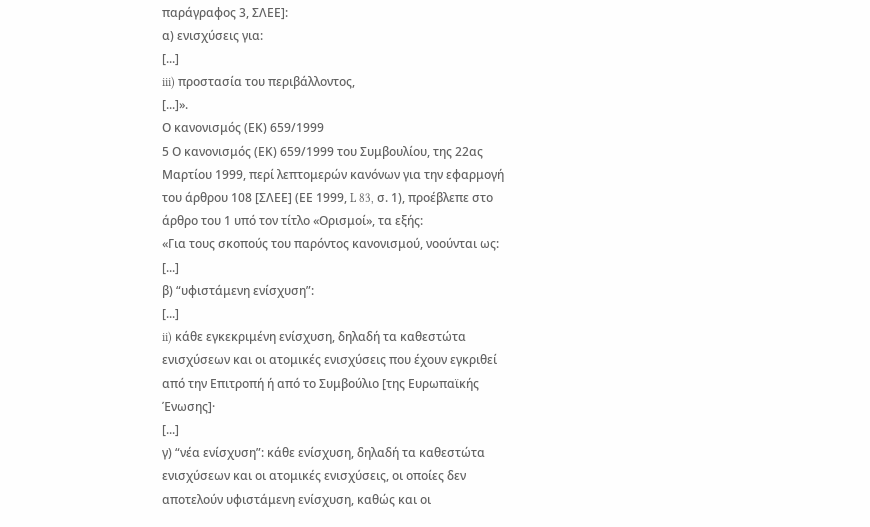παράγραφος 3, ΣΛΕΕ]:
α) ενισχύσεις για:
[...]
iii) προστασία του περιβάλλοντος,
[...]».
Ο κανονισμός (ΕΚ) 659/1999
5 Ο κανονισμός (ΕΚ) 659/1999 του Συμβουλίου, της 22ας Μαρτίου 1999, περί λεπτομερών κανόνων για την εφαρμογή του άρθρου 108 [ΣΛΕΕ] (ΕΕ 1999, L 83, σ. 1), προέβλεπε στο άρθρο του 1 υπό τον τίτλο «Ορισμοί», τα εξής:
«Για τους σκοπούς του παρόντος κανονισμού, νοούνται ως:
[...]
β) “υφιστάμενη ενίσχυση”:
[...]
ii) κάθε εγκεκριμένη ενίσχυση, δηλαδή τα καθεστώτα ενισχύσεων και οι ατομικές ενισχύσεις που έχουν εγκριθεί από την Επιτροπή ή από το Συμβούλιο [της Ευρωπαϊκής Ένωσης]·
[...]
γ) “νέα ενίσχυση”: κάθε ενίσχυση, δηλαδή τα καθεστώτα ενισχύσεων και οι ατομικές ενισχύσεις, οι οποίες δεν αποτελούν υφιστάμενη ενίσχυση, καθώς και οι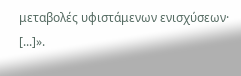μεταβολές υφιστάμενων ενισχύσεων·
[...]».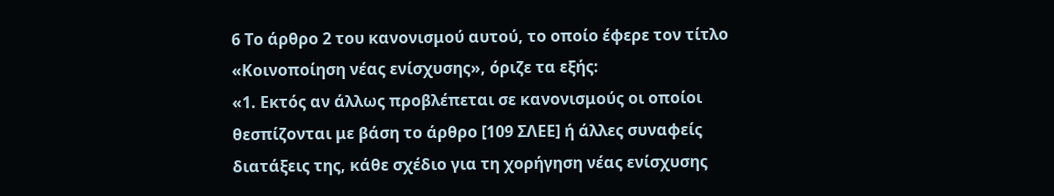6 Το άρθρο 2 του κανονισμού αυτού, το οποίο έφερε τον τίτλο «Κοινοποίηση νέας ενίσχυσης», όριζε τα εξής:
«1. Εκτός αν άλλως προβλέπεται σε κανονισμούς οι οποίοι θεσπίζονται με βάση το άρθρο [109 ΣΛΕΕ] ή άλλες συναφείς διατάξεις της, κάθε σχέδιο για τη χορήγηση νέας ενίσχυσης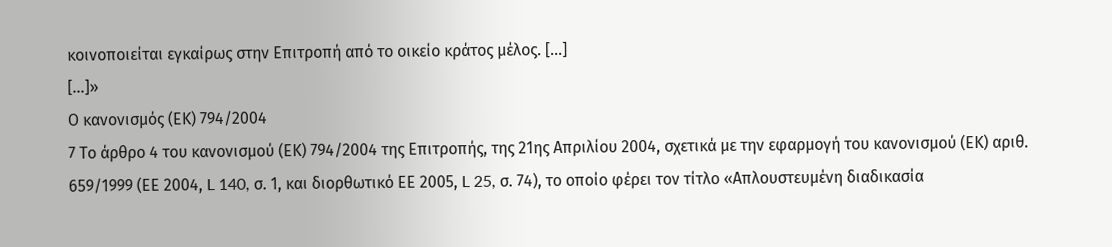κοινοποιείται εγκαίρως στην Επιτροπή από το οικείο κράτος μέλος. [...]
[…]»
Ο κανονισμός (ΕΚ) 794/2004
7 Το άρθρο 4 του κανονισμού (ΕΚ) 794/2004 της Επιτροπής, της 21ης Απριλίου 2004, σχετικά με την εφαρμογή του κανονισμού (ΕΚ) αριθ. 659/1999 (ΕΕ 2004, L 140, σ. 1, και διορθωτικό ΕΕ 2005, L 25, σ. 74), το οποίο φέρει τον τίτλο «Απλουστευμένη διαδικασία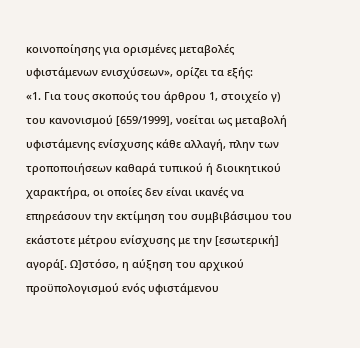κοινοποίησης για ορισμένες μεταβολές υφιστάμενων ενισχύσεων», ορίζει τα εξής:
«1. Για τους σκοπούς του άρθρου 1, στοιχείο γ) του κανονισμού [659/1999], νοείται ως μεταβολή υφιστάμενης ενίσχυσης κάθε αλλαγή, πλην των τροποποιήσεων καθαρά τυπικού ή διοικητικού χαρακτήρα, οι οποίες δεν είναι ικανές να επηρεάσουν την εκτίμηση του συμβιβάσιμου του εκάστοτε μέτρου ενίσχυσης με την [εσωτερική] αγορά[. Ω]στόσο, η αύξηση του αρχικού προϋπολογισμού ενός υφιστάμενου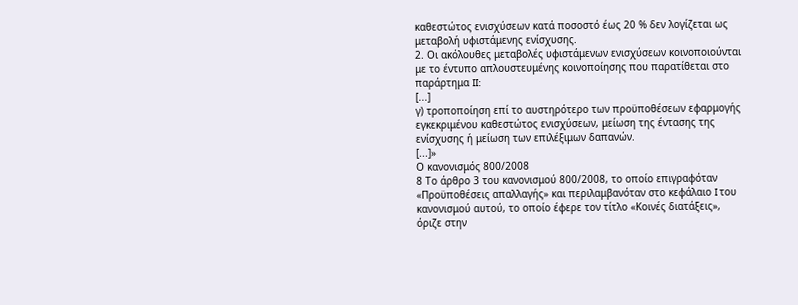καθεστώτος ενισχύσεων κατά ποσοστό έως 20 % δεν λογίζεται ως μεταβολή υφιστάμενης ενίσχυσης.
2. Οι ακόλουθες μεταβολές υφιστάμενων ενισχύσεων κοινοποιούνται με το έντυπο απλουστευμένης κοινοποίησης που παρατίθεται στο παράρτημα II:
[...]
γ) τροποποίηση επί το αυστηρότερο των προϋποθέσεων εφαρμογής εγκεκριμένου καθεστώτος ενισχύσεων, μείωση της έντασης της ενίσχυσης ή μείωση των επιλέξιμων δαπανών.
[...]»
Ο κανονισμός 800/2008
8 Το άρθρο 3 του κανονισμού 800/2008, το οποίο επιγραφόταν «Προϋποθέσεις απαλλαγής» και περιλαμβανόταν στο κεφάλαιο I του κανονισμού αυτού, το οποίο έφερε τον τίτλο «Κοινές διατάξεις», όριζε στην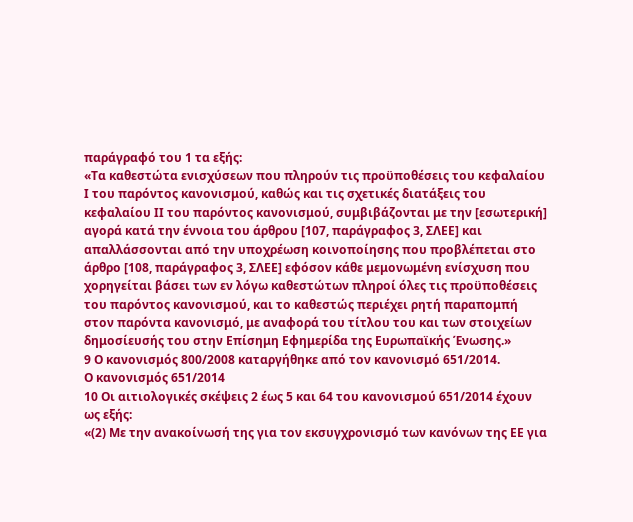παράγραφό του 1 τα εξής:
«Τα καθεστώτα ενισχύσεων που πληρούν τις προϋποθέσεις του κεφαλαίου Ι του παρόντος κανονισμού, καθώς και τις σχετικές διατάξεις του κεφαλαίου ΙΙ του παρόντος κανονισμού, συμβιβάζονται με την [εσωτερική] αγορά κατά την έννοια του άρθρου [107, παράγραφος 3, ΣΛΕΕ] και απαλλάσσονται από την υποχρέωση κοινοποίησης που προβλέπεται στο άρθρο [108, παράγραφος 3, ΣΛΕΕ] εφόσον κάθε μεμονωμένη ενίσχυση που χορηγείται βάσει των εν λόγω καθεστώτων πληροί όλες τις προϋποθέσεις του παρόντος κανονισμού, και το καθεστώς περιέχει ρητή παραπομπή στον παρόντα κανονισμό, με αναφορά του τίτλου του και των στοιχείων δημοσίευσής του στην Επίσημη Εφημερίδα της Ευρωπαϊκής Ένωσης.»
9 Ο κανονισμός 800/2008 καταργήθηκε από τον κανονισμό 651/2014.
Ο κανονισμός 651/2014
10 Οι αιτιολογικές σκέψεις 2 έως 5 και 64 του κανονισμού 651/2014 έχουν ως εξής:
«(2) Με την ανακοίνωσή της για τον εκσυγχρονισμό των κανόνων της ΕΕ για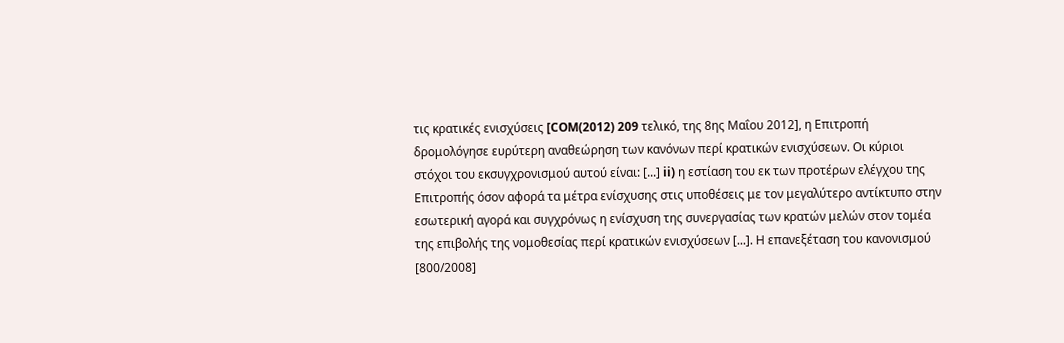τις κρατικές ενισχύσεις [COM(2012) 209 τελικό, της 8ης Μαΐου 2012], η Επιτροπή δρομολόγησε ευρύτερη αναθεώρηση των κανόνων περί κρατικών ενισχύσεων. Οι κύριοι στόχοι του εκσυγχρονισμού αυτού είναι: [...] ii) η εστίαση του εκ των προτέρων ελέγχου της Επιτροπής όσον αφορά τα μέτρα ενίσχυσης στις υποθέσεις με τον μεγαλύτερο αντίκτυπο στην εσωτερική αγορά και συγχρόνως η ενίσχυση της συνεργασίας των κρατών μελών στον τομέα της επιβολής της νομοθεσίας περί κρατικών ενισχύσεων [...]. Η επανεξέταση του κανονισμού [800/2008]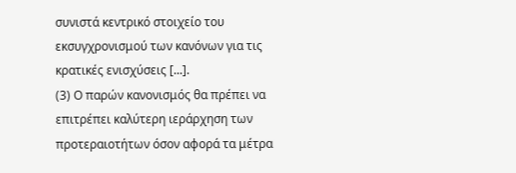συνιστά κεντρικό στοιχείο του εκσυγχρονισμού των κανόνων για τις κρατικές ενισχύσεις [...].
(3) Ο παρών κανονισμός θα πρέπει να επιτρέπει καλύτερη ιεράρχηση των προτεραιοτήτων όσον αφορά τα μέτρα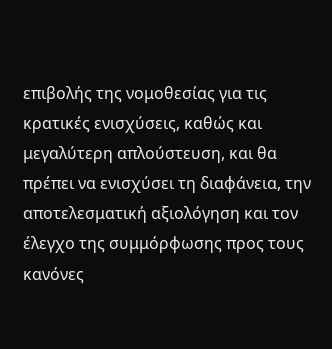επιβολής της νομοθεσίας για τις κρατικές ενισχύσεις, καθώς και μεγαλύτερη απλούστευση, και θα πρέπει να ενισχύσει τη διαφάνεια, την αποτελεσματική αξιολόγηση και τον έλεγχο της συμμόρφωσης προς τους κανόνες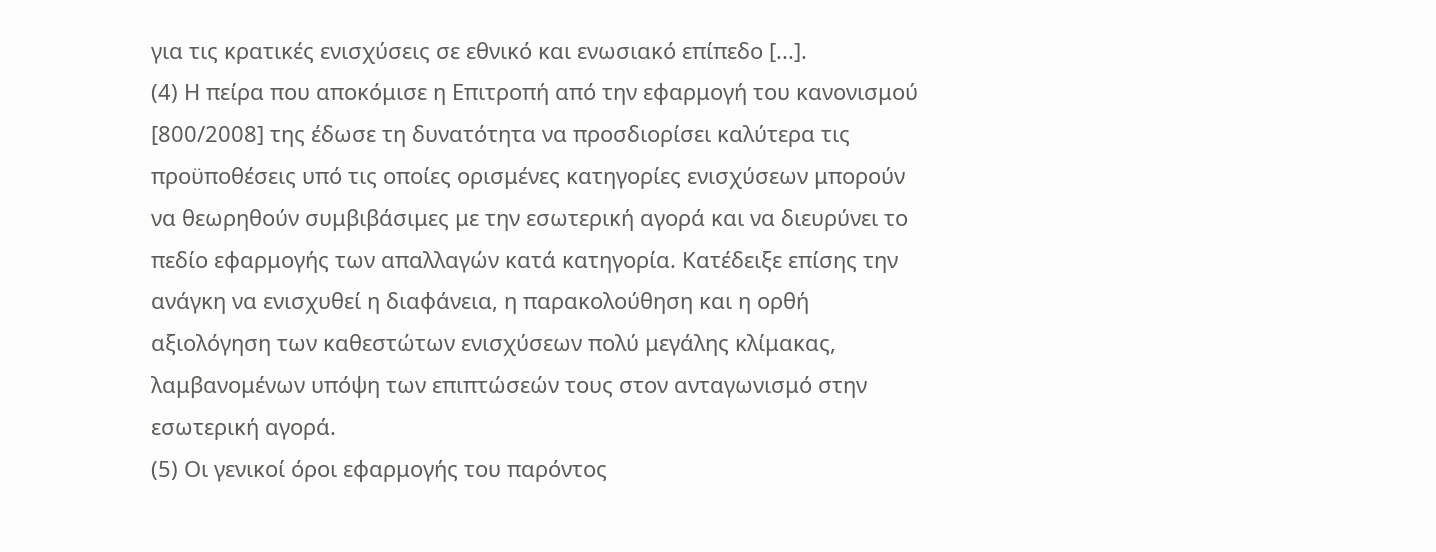για τις κρατικές ενισχύσεις σε εθνικό και ενωσιακό επίπεδο [...].
(4) Η πείρα που αποκόμισε η Επιτροπή από την εφαρμογή του κανονισμού [800/2008] της έδωσε τη δυνατότητα να προσδιορίσει καλύτερα τις προϋποθέσεις υπό τις οποίες ορισμένες κατηγορίες ενισχύσεων μπορούν να θεωρηθούν συμβιβάσιμες με την εσωτερική αγορά και να διευρύνει το πεδίο εφαρμογής των απαλλαγών κατά κατηγορία. Κατέδειξε επίσης την ανάγκη να ενισχυθεί η διαφάνεια, η παρακολούθηση και η ορθή αξιολόγηση των καθεστώτων ενισχύσεων πολύ μεγάλης κλίμακας, λαμβανομένων υπόψη των επιπτώσεών τους στον ανταγωνισμό στην εσωτερική αγορά.
(5) Οι γενικοί όροι εφαρμογής του παρόντος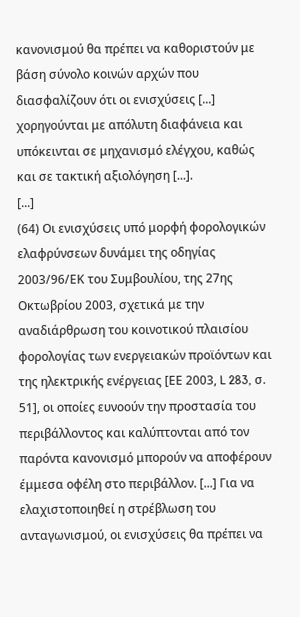κανονισμού θα πρέπει να καθοριστούν με βάση σύνολο κοινών αρχών που διασφαλίζουν ότι οι ενισχύσεις [...] χορηγούνται με απόλυτη διαφάνεια και υπόκεινται σε μηχανισμό ελέγχου, καθώς και σε τακτική αξιολόγηση [...].
[...]
(64) Οι ενισχύσεις υπό μορφή φορολογικών ελαφρύνσεων δυνάμει της οδηγίας 2003/96/ΕΚ του Συμβουλίου, της 27ης Οκτωβρίου 2003, σχετικά με την αναδιάρθρωση του κοινοτικού πλαισίου φορολογίας των ενεργειακών προϊόντων και της ηλεκτρικής ενέργειας [ΕΕ 2003, L 283, σ. 51], οι οποίες ευνοούν την προστασία του περιβάλλοντος και καλύπτονται από τον παρόντα κανονισμό μπορούν να αποφέρουν έμμεσα οφέλη στο περιβάλλον. [...] Για να ελαχιστοποιηθεί η στρέβλωση του ανταγωνισμού, οι ενισχύσεις θα πρέπει να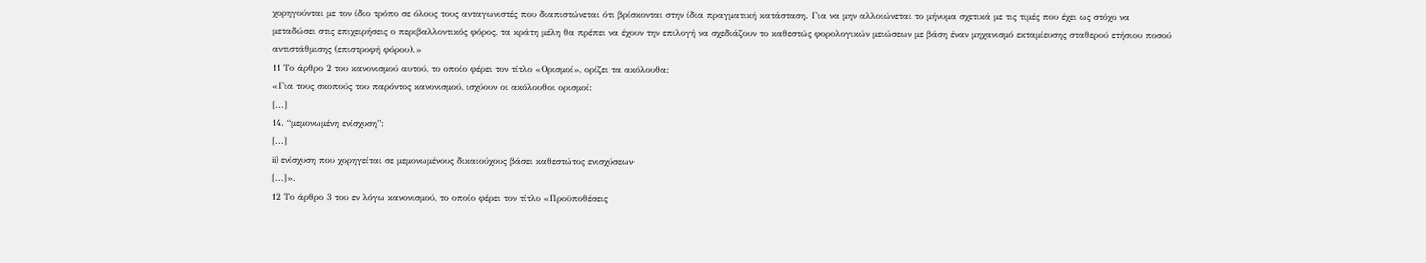χορηγούνται με τον ίδιο τρόπο σε όλους τους ανταγωνιστές που διαπιστώνεται ότι βρίσκονται στην ίδια πραγματική κατάσταση. Για να μην αλλοιώνεται το μήνυμα σχετικά με τις τιμές που έχει ως στόχο να μεταδώσει στις επιχειρήσεις ο περιβαλλοντικός φόρος, τα κράτη μέλη θα πρέπει να έχουν την επιλογή να σχεδιάζουν το καθεστώς φορολογικών μειώσεων με βάση έναν μηχανισμό εκταμίευσης σταθερού ετήσιου ποσού αντιστάθμισης (επιστροφή φόρου).»
11 Το άρθρο 2 του κανονισμού αυτού, το οποίο φέρει τον τίτλο «Ορισμοί», ορίζει τα ακόλουθα:
«Για τους σκοπούς του παρόντος κανονισμού, ισχύουν οι ακόλουθοι ορισμοί:
[...]
14. “μεμονωμένη ενίσχυση”:
[...]
ii) ενίσχυση που χορηγείται σε μεμονωμένους δικαιούχους βάσει καθεστώτος ενισχύσεων·
[...]».
12 Το άρθρο 3 του εν λόγω κανονισμού, το οποίο φέρει τον τίτλο «Προϋποθέσεις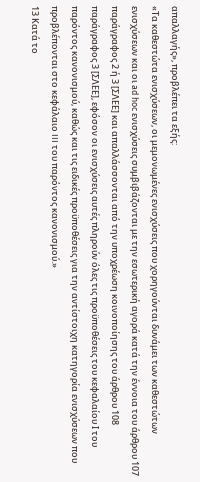απαλλαγής», προβλέπει τα εξής:
«Τα καθεστώτα ενισχύσεων, οι μεμονωμένες ενισχύσεις που χορηγούνται δυνάμει των καθεστώτων ενισχύσεων και οι ad hoc ενισχύσεις συμβιβάζονται με την εσωτερική αγορά κατά την έννοια του άρθρου 107 παράγραφος 2 ή 3 [ΣΛΕΕ] και απαλλάσσονται από την υποχρέωση κοινοποίησης του άρθρου 108 παράγραφος 3 [ΣΛΕΕ], εφόσον οι ενισχύσεις αυτές πληρούν όλες τις προϋποθέσεις του κεφαλαίου Ι του παρόντος κανονισμού, καθώς και τις ειδικές προϋποθέσεις για την αντίστοιχη κατηγορία ενισχύσεων που προβλέπονται στο κεφάλαιο III του παρόντος κανονισμού.»
13 Κατά το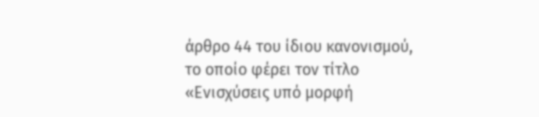άρθρο 44 του ίδιου κανονισμού, το οποίο φέρει τον τίτλο «Ενισχύσεις υπό μορφή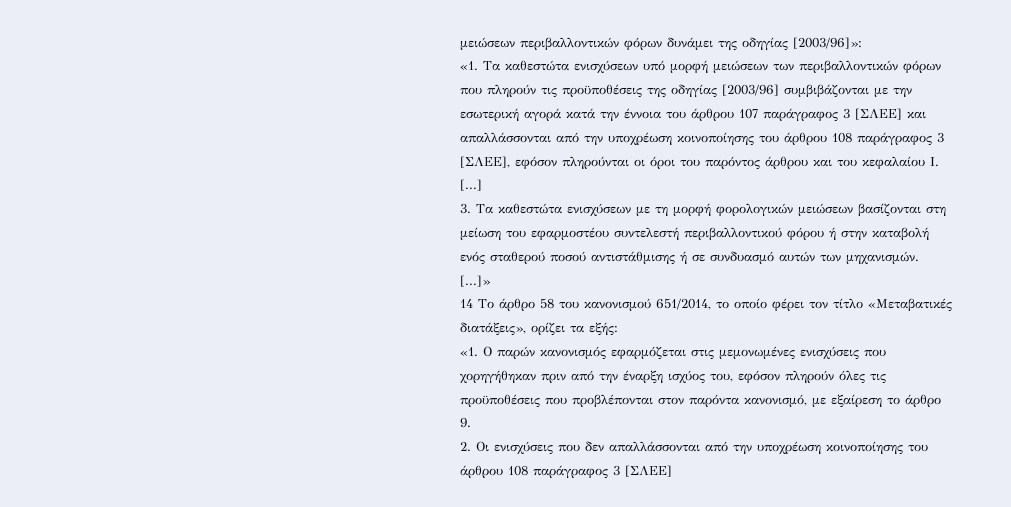μειώσεων περιβαλλοντικών φόρων δυνάμει της οδηγίας [2003/96]»:
«1. Τα καθεστώτα ενισχύσεων υπό μορφή μειώσεων των περιβαλλοντικών φόρων που πληρούν τις προϋποθέσεις της οδηγίας [2003/96] συμβιβάζονται με την εσωτερική αγορά κατά την έννοια του άρθρου 107 παράγραφος 3 [ΣΛΕΕ] και απαλλάσσονται από την υποχρέωση κοινοποίησης του άρθρου 108 παράγραφος 3 [ΣΛΕΕ], εφόσον πληρούνται οι όροι του παρόντος άρθρου και του κεφαλαίου Ι.
[...]
3. Τα καθεστώτα ενισχύσεων με τη μορφή φορολογικών μειώσεων βασίζονται στη μείωση του εφαρμοστέου συντελεστή περιβαλλοντικού φόρου ή στην καταβολή ενός σταθερού ποσού αντιστάθμισης ή σε συνδυασμό αυτών των μηχανισμών.
[...]»
14 Το άρθρο 58 του κανονισμού 651/2014, το οποίο φέρει τον τίτλο «Μεταβατικές διατάξεις», ορίζει τα εξής:
«1. Ο παρών κανονισμός εφαρμόζεται στις μεμονωμένες ενισχύσεις που χορηγήθηκαν πριν από την έναρξη ισχύος του, εφόσον πληρούν όλες τις προϋποθέσεις που προβλέπονται στον παρόντα κανονισμό, με εξαίρεση το άρθρο 9.
2. Οι ενισχύσεις που δεν απαλλάσσονται από την υποχρέωση κοινοποίησης του άρθρου 108 παράγραφος 3 [ΣΛΕΕ]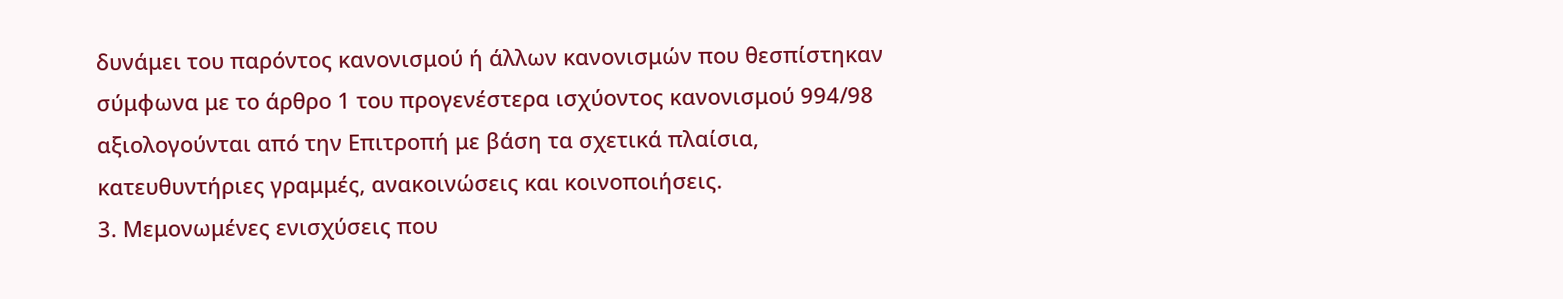δυνάμει του παρόντος κανονισμού ή άλλων κανονισμών που θεσπίστηκαν σύμφωνα με το άρθρο 1 του προγενέστερα ισχύοντος κανονισμού 994/98 αξιολογούνται από την Επιτροπή με βάση τα σχετικά πλαίσια, κατευθυντήριες γραμμές, ανακοινώσεις και κοινοποιήσεις.
3. Μεμονωμένες ενισχύσεις που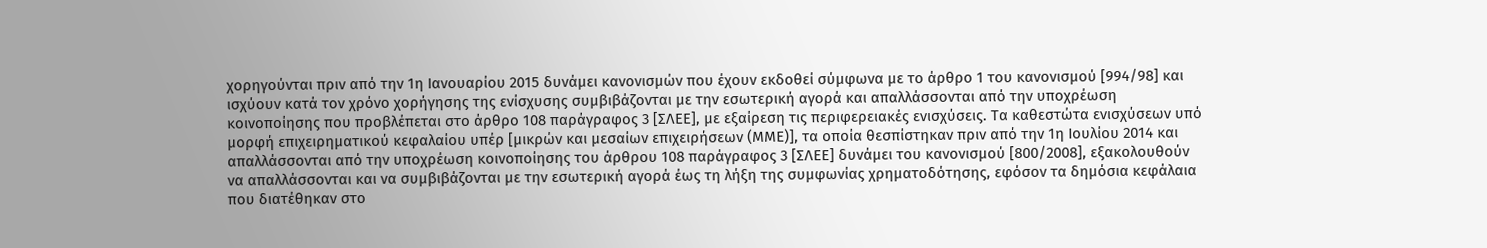χορηγούνται πριν από την 1η Ιανουαρίου 2015 δυνάμει κανονισμών που έχουν εκδοθεί σύμφωνα με το άρθρο 1 του κανονισμού [994/98] και ισχύουν κατά τον χρόνο χορήγησης της ενίσχυσης συμβιβάζονται με την εσωτερική αγορά και απαλλάσσονται από την υποχρέωση κοινοποίησης που προβλέπεται στο άρθρο 108 παράγραφος 3 [ΣΛΕΕ], με εξαίρεση τις περιφερειακές ενισχύσεις. Τα καθεστώτα ενισχύσεων υπό μορφή επιχειρηματικού κεφαλαίου υπέρ [μικρών και μεσαίων επιχειρήσεων (ΜΜΕ)], τα οποία θεσπίστηκαν πριν από την 1η Ιουλίου 2014 και απαλλάσσονται από την υποχρέωση κοινοποίησης του άρθρου 108 παράγραφος 3 [ΣΛΕΕ] δυνάμει του κανονισμού [800/2008], εξακολουθούν να απαλλάσσονται και να συμβιβάζονται με την εσωτερική αγορά έως τη λήξη της συμφωνίας χρηματοδότησης, εφόσον τα δημόσια κεφάλαια που διατέθηκαν στο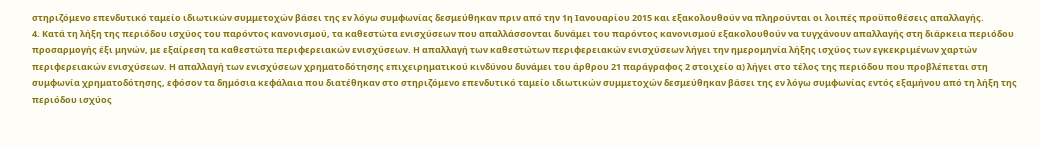στηριζόμενο επενδυτικό ταμείο ιδιωτικών συμμετοχών βάσει της εν λόγω συμφωνίας δεσμεύθηκαν πριν από την 1η Ιανουαρίου 2015 και εξακολουθούν να πληρούνται οι λοιπές προϋποθέσεις απαλλαγής.
4. Κατά τη λήξη της περιόδου ισχύος του παρόντος κανονισμού, τα καθεστώτα ενισχύσεων που απαλλάσσονται δυνάμει του παρόντος κανονισμού εξακολουθούν να τυγχάνουν απαλλαγής στη διάρκεια περιόδου προσαρμογής έξι μηνών, με εξαίρεση τα καθεστώτα περιφερειακών ενισχύσεων. Η απαλλαγή των καθεστώτων περιφερειακών ενισχύσεων λήγει την ημερομηνία λήξης ισχύος των εγκεκριμένων χαρτών περιφερειακών ενισχύσεων. Η απαλλαγή των ενισχύσεων χρηματοδότησης επιχειρηματικού κινδύνου δυνάμει του άρθρου 21 παράγραφος 2 στοιχείο α) λήγει στο τέλος της περιόδου που προβλέπεται στη συμφωνία χρηματοδότησης, εφόσον τα δημόσια κεφάλαια που διατέθηκαν στο στηριζόμενο επενδυτικό ταμείο ιδιωτικών συμμετοχών δεσμεύθηκαν βάσει της εν λόγω συμφωνίας εντός εξαμήνου από τη λήξη της περιόδου ισχύος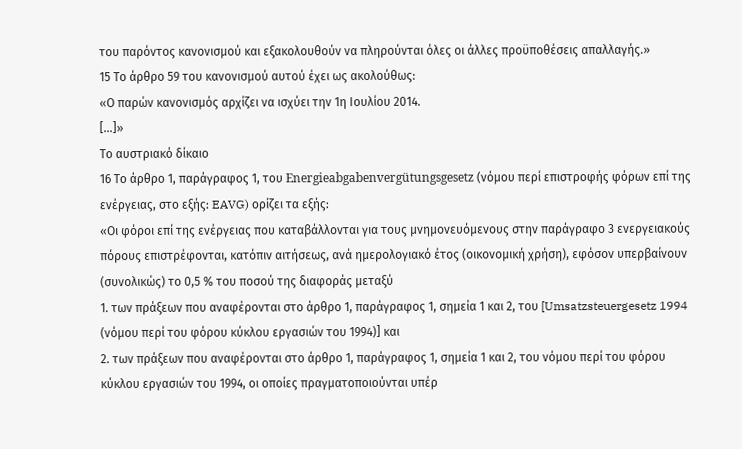του παρόντος κανονισμού και εξακολουθούν να πληρούνται όλες οι άλλες προϋποθέσεις απαλλαγής.»
15 Το άρθρο 59 του κανονισμού αυτού έχει ως ακολούθως:
«Ο παρών κανονισμός αρχίζει να ισχύει την 1η Ιουλίου 2014.
[...]»
Το αυστριακό δίκαιο
16 Το άρθρο 1, παράγραφος 1, του Energieabgabenvergütungsgesetz (νόμου περί επιστροφής φόρων επί της ενέργειας, στο εξής: EAVG) ορίζει τα εξής:
«Οι φόροι επί της ενέργειας που καταβάλλονται για τους μνημονευόμενους στην παράγραφο 3 ενεργειακούς πόρους επιστρέφονται, κατόπιν αιτήσεως, ανά ημερολογιακό έτος (οικονομική χρήση), εφόσον υπερβαίνουν (συνολικώς) το 0,5 % του ποσού της διαφοράς μεταξύ
1. των πράξεων που αναφέρονται στο άρθρο 1, παράγραφος 1, σημεία 1 και 2, του [Umsatzsteuergesetz 1994 (νόμου περί του φόρου κύκλου εργασιών του 1994)] και
2. των πράξεων που αναφέρονται στο άρθρο 1, παράγραφος 1, σημεία 1 και 2, του νόμου περί του φόρου κύκλου εργασιών του 1994, οι οποίες πραγματοποιούνται υπέρ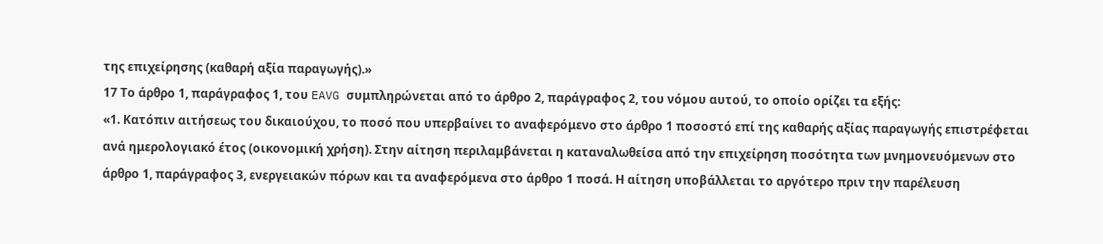της επιχείρησης (καθαρή αξία παραγωγής).»
17 Το άρθρο 1, παράγραφος 1, του EAVG συμπληρώνεται από το άρθρο 2, παράγραφος 2, του νόμου αυτού, το οποίο ορίζει τα εξής:
«1. Κατόπιν αιτήσεως του δικαιούχου, το ποσό που υπερβαίνει το αναφερόμενο στο άρθρο 1 ποσοστό επί της καθαρής αξίας παραγωγής επιστρέφεται ανά ημερολογιακό έτος (οικονομική χρήση). Στην αίτηση περιλαμβάνεται η καταναλωθείσα από την επιχείρηση ποσότητα των μνημονευόμενων στο άρθρο 1, παράγραφος 3, ενεργειακών πόρων και τα αναφερόμενα στο άρθρο 1 ποσά. Η αίτηση υποβάλλεται το αργότερο πριν την παρέλευση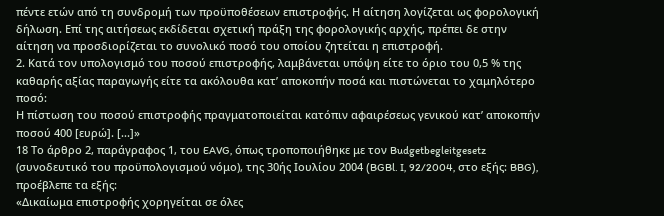πέντε ετών από τη συνδρομή των προϋποθέσεων επιστροφής. Η αίτηση λογίζεται ως φορολογική δήλωση. Επί της αιτήσεως εκδίδεται σχετική πράξη της φορολογικής αρχής, πρέπει δε στην αίτηση να προσδιορίζεται το συνολικό ποσό του οποίου ζητείται η επιστροφή.
2. Κατά τον υπολογισμό του ποσού επιστροφής, λαμβάνεται υπόψη είτε το όριο του 0,5 % της καθαρής αξίας παραγωγής είτε τα ακόλουθα κατ’ αποκοπήν ποσά και πιστώνεται το χαμηλότερο ποσό:
Η πίστωση του ποσού επιστροφής πραγματοποιείται κατόπιν αφαιρέσεως γενικού κατ’ αποκοπήν ποσού 400 [ευρώ]. [...]»
18 Το άρθρο 2, παράγραφος 1, του EAVG, όπως τροποποιήθηκε με τον Budgetbegleitgesetz (συνοδευτικό του προϋπολογισμού νόμο), της 30ής Ιουλίου 2004 (BGBl. I, 92/2004, στο εξής: BBG), προέβλεπε τα εξής:
«Δικαίωμα επιστροφής χορηγείται σε όλες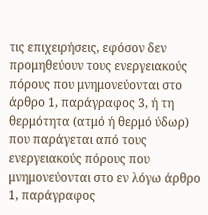τις επιχειρήσεις, εφόσον δεν προμηθεύουν τους ενεργειακούς πόρους που μνημονεύονται στο άρθρο 1, παράγραφος 3, ή τη θερμότητα (ατμό ή θερμό ύδωρ) που παράγεται από τους ενεργειακούς πόρους που μνημονεύονται στο εν λόγω άρθρο 1, παράγραφος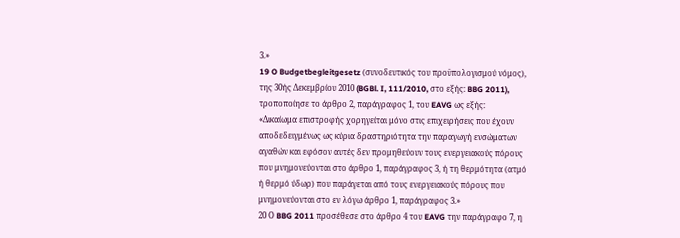3.»
19 O Budgetbegleitgesetz (συνοδευτικός του προϋπολογισμού νόμος), της 30ής Δεκεμβρίου 2010 (BGBl. I, 111/2010, στο εξής: BBG 2011), τροποποίησε το άρθρο 2, παράγραφος 1, του EAVG ως εξής:
«Δικαίωμα επιστροφής χορηγείται μόνο στις επιχειρήσεις που έχουν αποδεδειγμένως ως κύρια δραστηριότητα την παραγωγή ενσώματων αγαθών και εφόσον αυτές δεν προμηθεύουν τους ενεργειακούς πόρους που μνημονεύονται στο άρθρο 1, παράγραφος 3, ή τη θερμότητα (ατμό ή θερμό ύδωρ) που παράγεται από τους ενεργειακούς πόρους που μνημονεύονται στο εν λόγω άρθρο 1, παράγραφος 3.»
20 Ο BBG 2011 προσέθεσε στο άρθρο 4 του EAVG την παράγραφο 7, η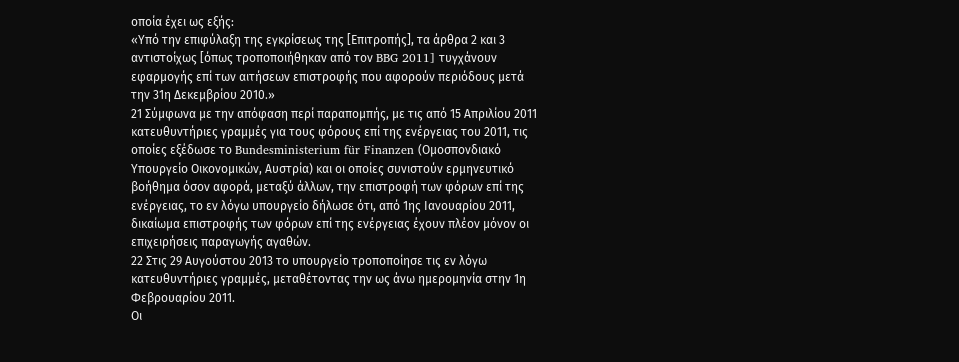οποία έχει ως εξής:
«Υπό την επιφύλαξη της εγκρίσεως της [Επιτροπής], τα άρθρα 2 και 3 αντιστοίχως [όπως τροποποιήθηκαν από τον BBG 2011] τυγχάνουν εφαρμογής επί των αιτήσεων επιστροφής που αφορούν περιόδους μετά την 31η Δεκεμβρίου 2010.»
21 Σύμφωνα με την απόφαση περί παραπομπής, με τις από 15 Απριλίου 2011 κατευθυντήριες γραμμές για τους φόρους επί της ενέργειας του 2011, τις οποίες εξέδωσε το Bundesministerium für Finanzen (Ομοσπονδιακό Υπουργείο Οικονομικών, Αυστρία) και οι οποίες συνιστούν ερμηνευτικό βοήθημα όσον αφορά, μεταξύ άλλων, την επιστροφή των φόρων επί της ενέργειας, το εν λόγω υπουργείο δήλωσε ότι, από 1ης Ιανουαρίου 2011, δικαίωμα επιστροφής των φόρων επί της ενέργειας έχουν πλέον μόνον οι επιχειρήσεις παραγωγής αγαθών.
22 Στις 29 Αυγούστου 2013 το υπουργείο τροποποίησε τις εν λόγω κατευθυντήριες γραμμές, μεταθέτοντας την ως άνω ημερομηνία στην 1η Φεβρουαρίου 2011.
Οι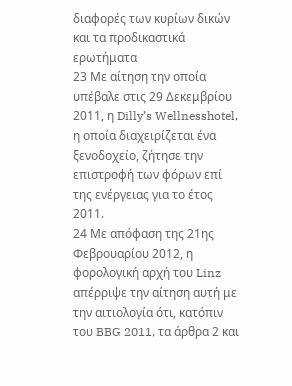διαφορές των κυρίων δικών και τα προδικαστικά ερωτήματα
23 Με αίτηση την οποία υπέβαλε στις 29 Δεκεμβρίου 2011, η Dilly’s Wellnesshotel, η οποία διαχειρίζεται ένα ξενοδοχείο, ζήτησε την επιστροφή των φόρων επί της ενέργειας για το έτος 2011.
24 Με απόφαση της 21ης Φεβρουαρίου 2012, η φορολογική αρχή του Linz απέρριψε την αίτηση αυτή με την αιτιολογία ότι, κατόπιν του BBG 2011, τα άρθρα 2 και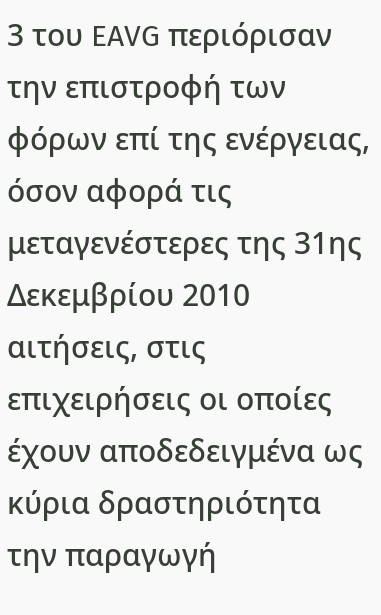3 του EAVG περιόρισαν την επιστροφή των φόρων επί της ενέργειας, όσον αφορά τις μεταγενέστερες της 31ης Δεκεμβρίου 2010 αιτήσεις, στις επιχειρήσεις οι οποίες έχουν αποδεδειγμένα ως κύρια δραστηριότητα την παραγωγή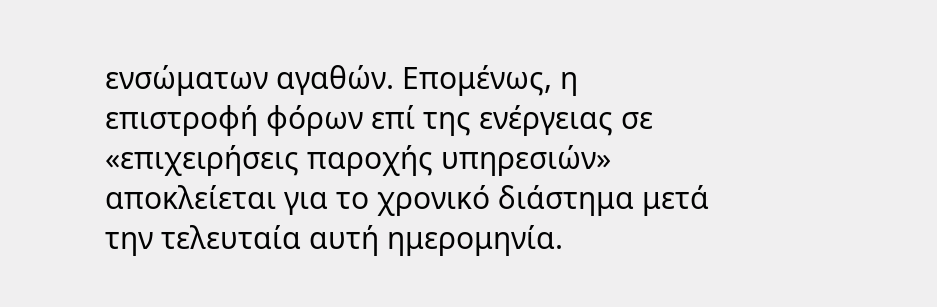ενσώματων αγαθών. Επομένως, η επιστροφή φόρων επί της ενέργειας σε «επιχειρήσεις παροχής υπηρεσιών» αποκλείεται για το χρονικό διάστημα μετά την τελευταία αυτή ημερομηνία.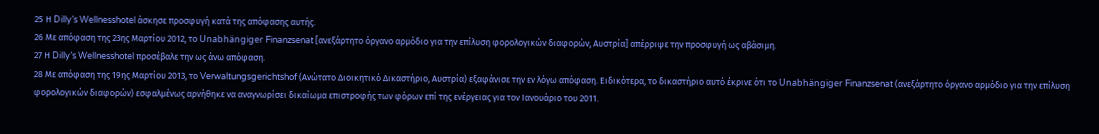25 Η Dilly’s Wellnesshotel άσκησε προσφυγή κατά της απόφασης αυτής.
26 Με απόφαση της 23ης Μαρτίου 2012, το Unabhängiger Finanzsenat [ανεξάρτητο όργανο αρμόδιο για την επίλυση φορολογικών διαφορών, Αυστρία] απέρριψε την προσφυγή ως αβάσιμη.
27 Η Dilly’s Wellnesshotel προσέβαλε την ως άνω απόφαση.
28 Με απόφαση της 19ης Μαρτίου 2013, το Verwaltungsgerichtshof (Ανώτατο Διοικητικό Δικαστήριο, Αυστρία) εξαφάνισε την εν λόγω απόφαση. Ειδικότερα, το δικαστήριο αυτό έκρινε ότι το Unabhängiger Finanzsenat (ανεξάρτητο όργανο αρμόδιο για την επίλυση φορολογικών διαφορών) εσφαλμένως αρνήθηκε να αναγνωρίσει δικαίωμα επιστροφής των φόρων επί της ενέργειας για τον Ιανουάριο του 2011.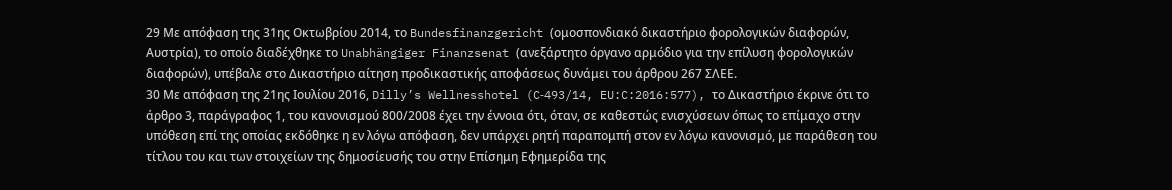29 Με απόφαση της 31ης Οκτωβρίου 2014, το Bundesfinanzgericht (ομοσπονδιακό δικαστήριο φορολογικών διαφορών, Αυστρία), το οποίο διαδέχθηκε το Unabhängiger Finanzsenat (ανεξάρτητο όργανο αρμόδιο για την επίλυση φορολογικών διαφορών), υπέβαλε στο Δικαστήριο αίτηση προδικαστικής αποφάσεως δυνάμει του άρθρου 267 ΣΛΕΕ.
30 Με απόφαση της 21ης Ιουλίου 2016, Dilly’s Wellnesshotel (C‑493/14, EU:C:2016:577), το Δικαστήριο έκρινε ότι το άρθρο 3, παράγραφος 1, του κανονισμού 800/2008 έχει την έννοια ότι, όταν, σε καθεστώς ενισχύσεων όπως το επίμαχο στην υπόθεση επί της οποίας εκδόθηκε η εν λόγω απόφαση, δεν υπάρχει ρητή παραπομπή στον εν λόγω κανονισμό, με παράθεση του τίτλου του και των στοιχείων της δημοσίευσής του στην Επίσημη Εφημερίδα της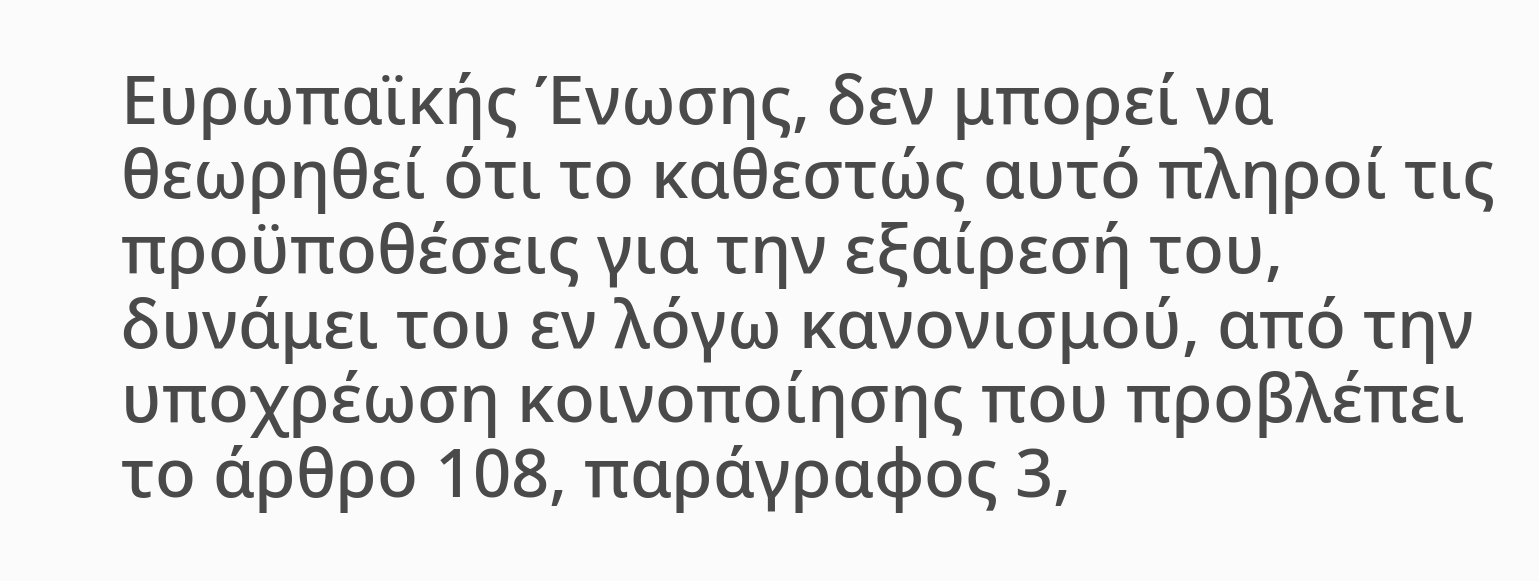Ευρωπαϊκής Ένωσης, δεν μπορεί να θεωρηθεί ότι το καθεστώς αυτό πληροί τις προϋποθέσεις για την εξαίρεσή του, δυνάμει του εν λόγω κανονισμού, από την υποχρέωση κοινοποίησης που προβλέπει το άρθρο 108, παράγραφος 3,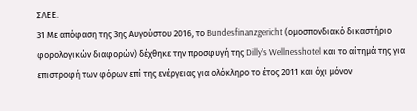ΣΛΕΕ.
31 Με απόφαση της 3ης Αυγούστου 2016, το Bundesfinanzgericht (ομοσπονδιακό δικαστήριο φορολογικών διαφορών) δέχθηκε την προσφυγή της Dilly’s Wellnesshotel και το αίτημά της για επιστροφή των φόρων επί της ενέργειας για ολόκληρο το έτος 2011 και όχι μόνον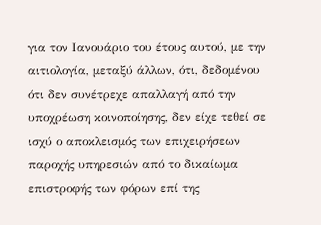για τον Ιανουάριο του έτους αυτού, με την αιτιολογία, μεταξύ άλλων, ότι, δεδομένου ότι δεν συνέτρεχε απαλλαγή από την υποχρέωση κοινοποίησης, δεν είχε τεθεί σε ισχύ ο αποκλεισμός των επιχειρήσεων παροχής υπηρεσιών από το δικαίωμα επιστροφής των φόρων επί της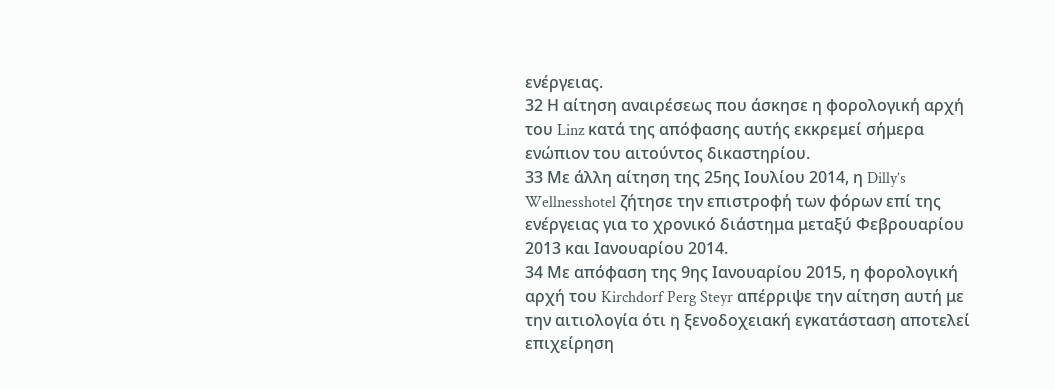ενέργειας.
32 Η αίτηση αναιρέσεως που άσκησε η φορολογική αρχή του Linz κατά της απόφασης αυτής εκκρεμεί σήμερα ενώπιον του αιτούντος δικαστηρίου.
33 Με άλλη αίτηση της 25ης Ιουλίου 2014, η Dilly’s Wellnesshotel ζήτησε την επιστροφή των φόρων επί της ενέργειας για το χρονικό διάστημα μεταξύ Φεβρουαρίου 2013 και Ιανουαρίου 2014.
34 Με απόφαση της 9ης Ιανουαρίου 2015, η φορολογική αρχή του Kirchdorf Perg Steyr απέρριψε την αίτηση αυτή με την αιτιολογία ότι η ξενοδοχειακή εγκατάσταση αποτελεί επιχείρηση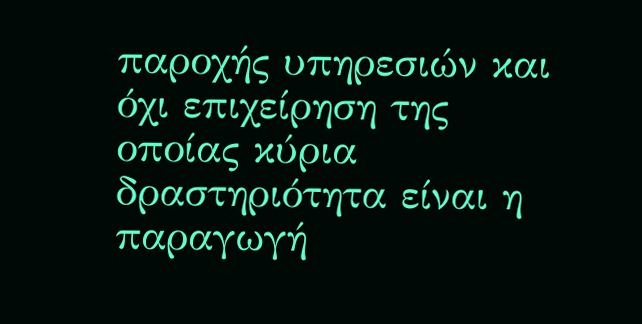παροχής υπηρεσιών και όχι επιχείρηση της οποίας κύρια δραστηριότητα είναι η παραγωγή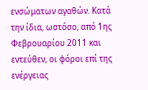ενσώματων αγαθών. Κατά την ίδια, ωστόσο, από 1ης Φεβρουαρίου 2011 και εντεύθεν, οι φόροι επί της ενέργειας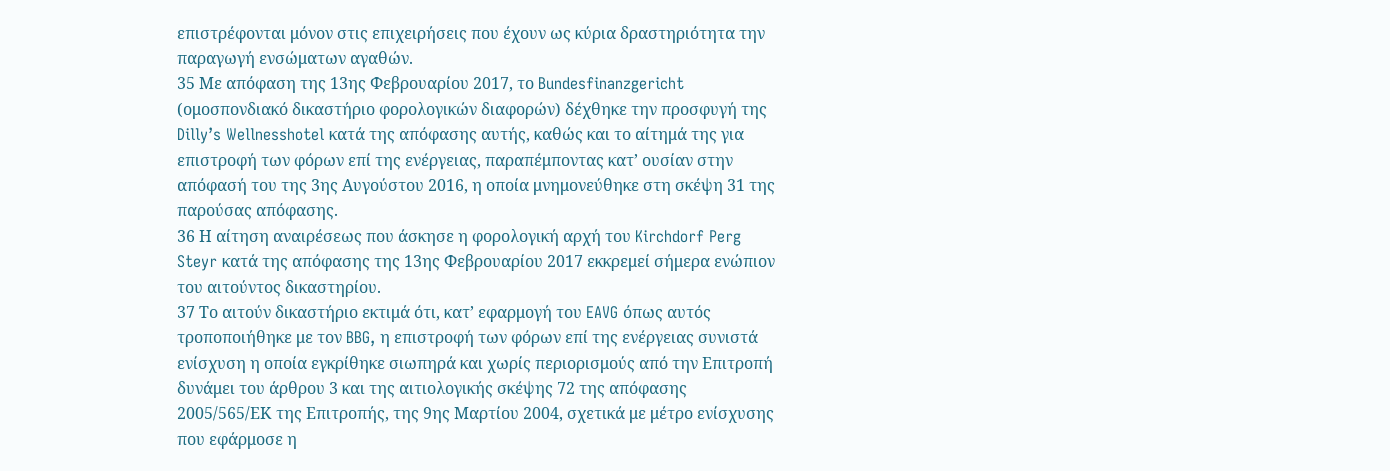επιστρέφονται μόνον στις επιχειρήσεις που έχουν ως κύρια δραστηριότητα την παραγωγή ενσώματων αγαθών.
35 Με απόφαση της 13ης Φεβρουαρίου 2017, το Bundesfinanzgericht (ομοσπονδιακό δικαστήριο φορολογικών διαφορών) δέχθηκε την προσφυγή της Dilly’s Wellnesshotel κατά της απόφασης αυτής, καθώς και το αίτημά της για επιστροφή των φόρων επί της ενέργειας, παραπέμποντας κατ’ ουσίαν στην απόφασή του της 3ης Αυγούστου 2016, η οποία μνημονεύθηκε στη σκέψη 31 της παρούσας απόφασης.
36 Η αίτηση αναιρέσεως που άσκησε η φορολογική αρχή του Kirchdorf Perg Steyr κατά της απόφασης της 13ης Φεβρουαρίου 2017 εκκρεμεί σήμερα ενώπιον του αιτούντος δικαστηρίου.
37 Το αιτούν δικαστήριο εκτιμά ότι, κατ’ εφαρμογή του EAVG όπως αυτός τροποποιήθηκε με τον BBG, η επιστροφή των φόρων επί της ενέργειας συνιστά ενίσχυση η οποία εγκρίθηκε σιωπηρά και χωρίς περιορισμούς από την Επιτροπή δυνάμει του άρθρου 3 και της αιτιολογικής σκέψης 72 της απόφασης 2005/565/ΕΚ της Επιτροπής, της 9ης Μαρτίου 2004, σχετικά με μέτρο ενίσχυσης που εφάρμοσε η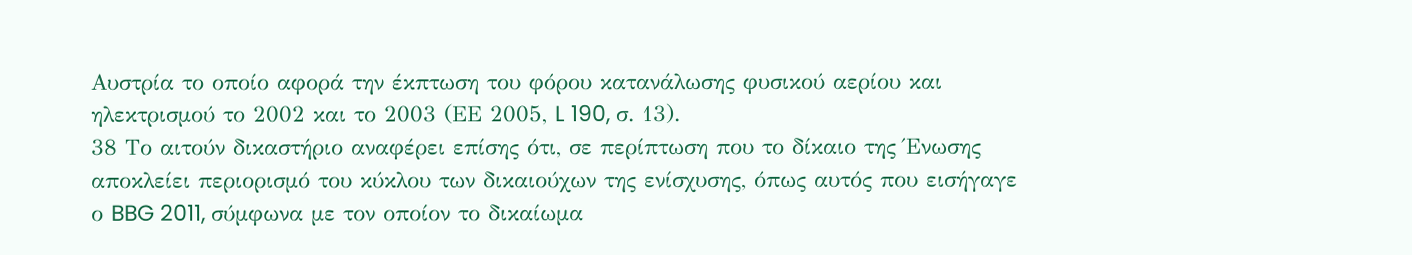Αυστρία το οποίο αφορά την έκπτωση του φόρου κατανάλωσης φυσικού αερίου και ηλεκτρισμού το 2002 και το 2003 (ΕΕ 2005, L 190, σ. 13).
38 Το αιτούν δικαστήριο αναφέρει επίσης ότι, σε περίπτωση που το δίκαιο της Ένωσης αποκλείει περιορισμό του κύκλου των δικαιούχων της ενίσχυσης, όπως αυτός που εισήγαγε ο BBG 2011, σύμφωνα με τον οποίον το δικαίωμα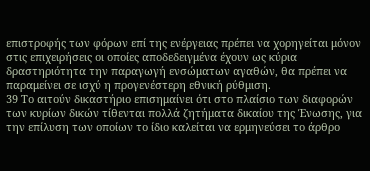επιστροφής των φόρων επί της ενέργειας πρέπει να χορηγείται μόνον στις επιχειρήσεις οι οποίες αποδεδειγμένα έχουν ως κύρια δραστηριότητα την παραγωγή ενσώματων αγαθών, θα πρέπει να παραμείνει σε ισχύ η προγενέστερη εθνική ρύθμιση.
39 Το αιτούν δικαστήριο επισημαίνει ότι στο πλαίσιο των διαφορών των κυρίων δικών τίθενται πολλά ζητήματα δικαίου της Ένωσης, για την επίλυση των οποίων το ίδιο καλείται να ερμηνεύσει το άρθρο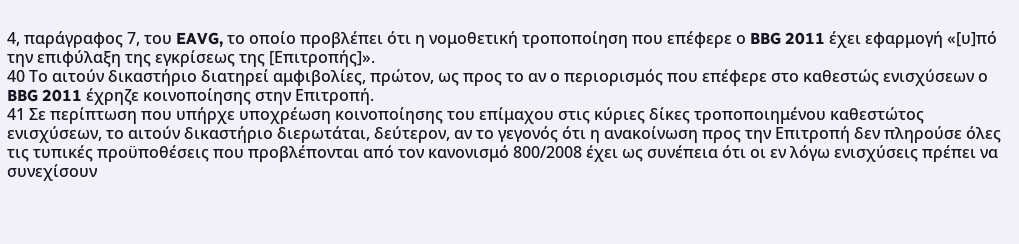4, παράγραφος 7, του EAVG, το οποίο προβλέπει ότι η νομοθετική τροποποίηση που επέφερε ο BBG 2011 έχει εφαρμογή «[υ]πό την επιφύλαξη της εγκρίσεως της [Επιτροπής]».
40 Το αιτούν δικαστήριο διατηρεί αμφιβολίες, πρώτον, ως προς το αν ο περιορισμός που επέφερε στο καθεστώς ενισχύσεων ο BBG 2011 έχρηζε κοινοποίησης στην Επιτροπή.
41 Σε περίπτωση που υπήρχε υποχρέωση κοινοποίησης του επίμαχου στις κύριες δίκες τροποποιημένου καθεστώτος ενισχύσεων, το αιτούν δικαστήριο διερωτάται, δεύτερον, αν το γεγονός ότι η ανακοίνωση προς την Επιτροπή δεν πληρούσε όλες τις τυπικές προϋποθέσεις που προβλέπονται από τον κανονισμό 800/2008 έχει ως συνέπεια ότι οι εν λόγω ενισχύσεις πρέπει να συνεχίσουν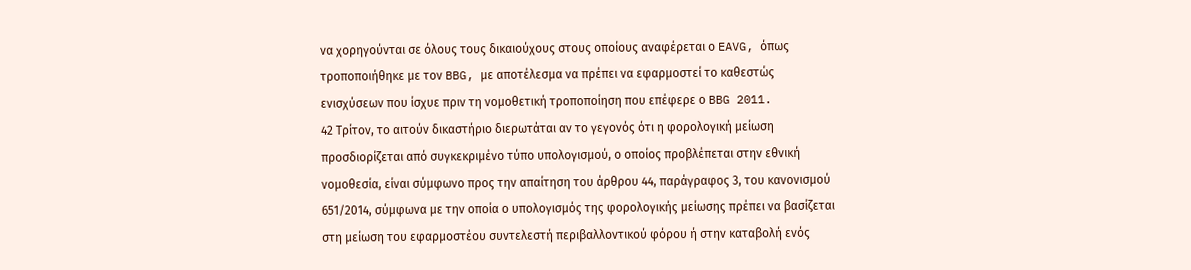να χορηγούνται σε όλους τους δικαιούχους στους οποίους αναφέρεται ο EAVG, όπως τροποποιήθηκε με τον BBG, με αποτέλεσμα να πρέπει να εφαρμοστεί το καθεστώς ενισχύσεων που ίσχυε πριν τη νομοθετική τροποποίηση που επέφερε ο BBG 2011.
42 Τρίτον, το αιτούν δικαστήριο διερωτάται αν το γεγονός ότι η φορολογική μείωση προσδιορίζεται από συγκεκριμένο τύπο υπολογισμού, ο οποίος προβλέπεται στην εθνική νομοθεσία, είναι σύμφωνο προς την απαίτηση του άρθρου 44, παράγραφος 3, του κανονισμού 651/2014, σύμφωνα με την οποία ο υπολογισμός της φορολογικής μείωσης πρέπει να βασίζεται στη μείωση του εφαρμοστέου συντελεστή περιβαλλοντικού φόρου ή στην καταβολή ενός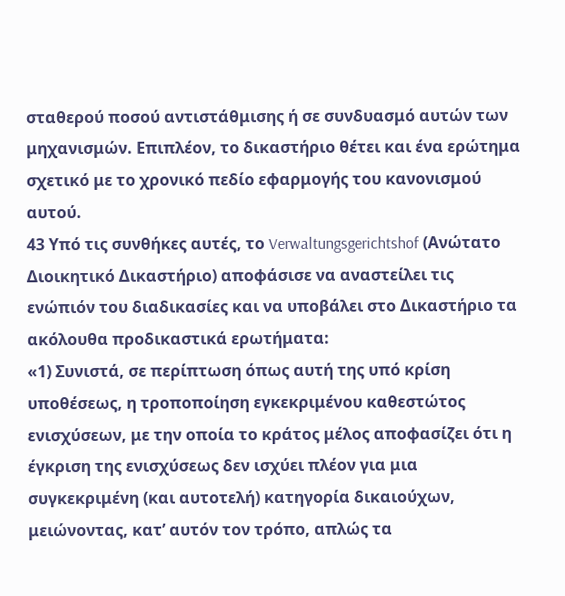σταθερού ποσού αντιστάθμισης ή σε συνδυασμό αυτών των μηχανισμών. Επιπλέον, το δικαστήριο θέτει και ένα ερώτημα σχετικό με το χρονικό πεδίο εφαρμογής του κανονισμού αυτού.
43 Υπό τις συνθήκες αυτές, το Verwaltungsgerichtshof (Ανώτατο Διοικητικό Δικαστήριο) αποφάσισε να αναστείλει τις ενώπιόν του διαδικασίες και να υποβάλει στο Δικαστήριο τα ακόλουθα προδικαστικά ερωτήματα:
«1) Συνιστά, σε περίπτωση όπως αυτή της υπό κρίση υποθέσεως, η τροποποίηση εγκεκριμένου καθεστώτος ενισχύσεων, με την οποία το κράτος μέλος αποφασίζει ότι η έγκριση της ενισχύσεως δεν ισχύει πλέον για μια συγκεκριμένη (και αυτοτελή) κατηγορία δικαιούχων, μειώνοντας, κατ’ αυτόν τον τρόπο, απλώς τα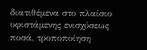διατιθέμενα στο πλαίσιο υφιστάμενης ενισχύσεως ποσά, τροποποίηση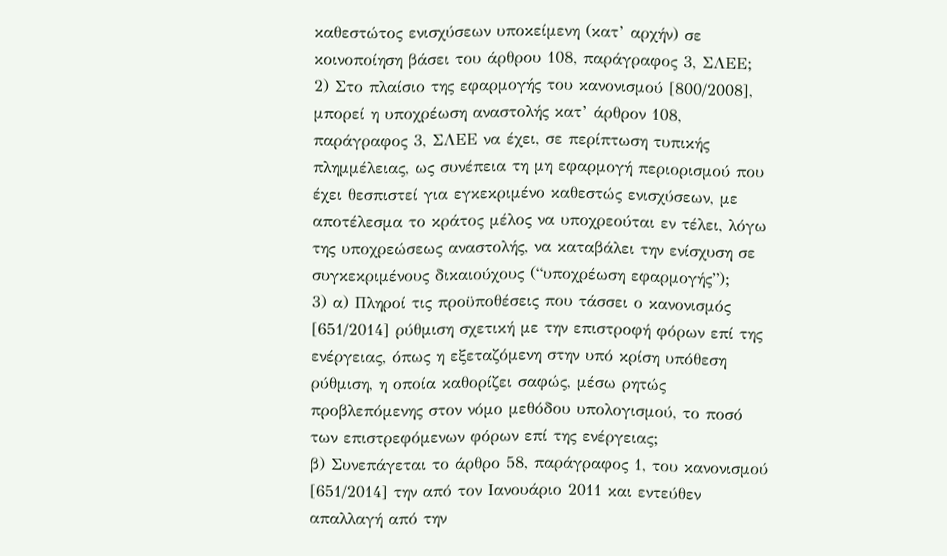καθεστώτος ενισχύσεων υποκείμενη (κατ’ αρχήν) σε κοινοποίηση βάσει του άρθρου 108, παράγραφος 3, ΣΛΕΕ;
2) Στο πλαίσιο της εφαρμογής του κανονισμού [800/2008], μπορεί η υποχρέωση αναστολής κατ’ άρθρον 108, παράγραφος 3, ΣΛΕΕ να έχει, σε περίπτωση τυπικής πλημμέλειας, ως συνέπεια τη μη εφαρμογή περιορισμού που έχει θεσπιστεί για εγκεκριμένο καθεστώς ενισχύσεων, με αποτέλεσμα το κράτος μέλος να υποχρεούται εν τέλει, λόγω της υποχρεώσεως αναστολής, να καταβάλει την ενίσχυση σε συγκεκριμένους δικαιούχους (“υποχρέωση εφαρμογής”);
3) α) Πληροί τις προϋποθέσεις που τάσσει ο κανονισμός [651/2014] ρύθμιση σχετική με την επιστροφή φόρων επί της ενέργειας, όπως η εξεταζόμενη στην υπό κρίση υπόθεση ρύθμιση, η οποία καθορίζει σαφώς, μέσω ρητώς προβλεπόμενης στον νόμο μεθόδου υπολογισμού, το ποσό των επιστρεφόμενων φόρων επί της ενέργειας;
β) Συνεπάγεται το άρθρο 58, παράγραφος 1, του κανονισμού [651/2014] την από τον Ιανουάριο 2011 και εντεύθεν απαλλαγή από την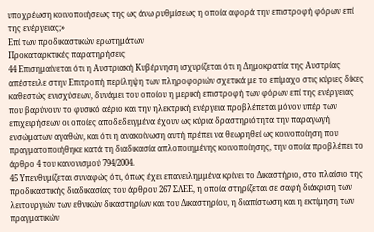υποχρέωση κοινοποιήσεως της ως άνω ρυθμίσεως η οποία αφορά την επιστροφή φόρων επί της ενέργειας;»
Επί των προδικαστικών ερωτημάτων
Προκαταρκτικές παρατηρήσεις
44 Επισημαίνεται ότι η Αυστριακή Κυβέρνηση ισχυρίζεται ότι η Δημοκρατία της Αυστρίας απέστειλε στην Επιτροπή περίληψη των πληροφοριών σχετικά με το επίμαχο στις κύριες δίκες καθεστώς ενισχύσεων, δυνάμει του οποίου η μερική επιστροφή των φόρων επί της ενέργειας που βαρύνουν το φυσικό αέριο και την ηλεκτρική ενέργεια προβλέπεται μόνον υπέρ των επιχειρήσεων οι οποίες αποδεδειγμένα έχουν ως κύρια δραστηριότητα την παραγωγή ενσώματων αγαθών, και ότι η ανακοίνωση αυτή πρέπει να θεωρηθεί ως κοινοποίηση που πραγματοποιήθηκε κατά τη διαδικασία απλοποιημένης κοινοποίησης, την οποία προβλέπει το άρθρο 4 του κανονισμού 794/2004.
45 Υπενθυμίζεται συναφώς ότι, όπως έχει επανειλημμένα κρίνει το Δικαστήριο, στο πλαίσιο της προδικαστικής διαδικασίας του άρθρου 267 ΣΛΕΕ, η οποία στηρίζεται σε σαφή διάκριση των λειτουργιών των εθνικών δικαστηρίων και του Δικαστηρίου, η διαπίστωση και η εκτίμηση των πραγματικών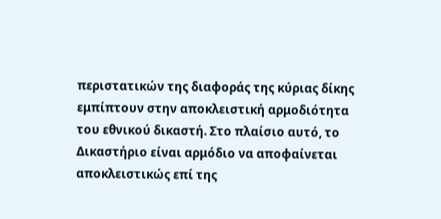περιστατικών της διαφοράς της κύριας δίκης εμπίπτουν στην αποκλειστική αρμοδιότητα του εθνικού δικαστή. Στο πλαίσιο αυτό, το Δικαστήριο είναι αρμόδιο να αποφαίνεται αποκλειστικώς επί της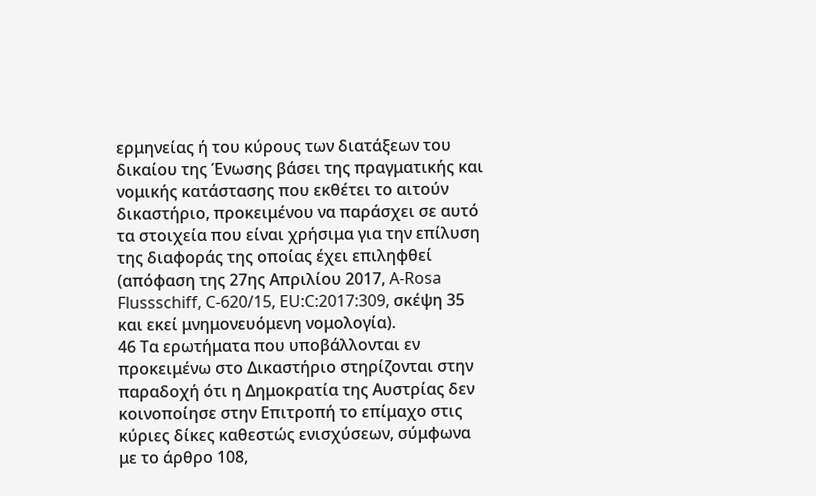ερμηνείας ή του κύρους των διατάξεων του δικαίου της Ένωσης βάσει της πραγματικής και νομικής κατάστασης που εκθέτει το αιτούν δικαστήριο, προκειμένου να παράσχει σε αυτό τα στοιχεία που είναι χρήσιμα για την επίλυση της διαφοράς της οποίας έχει επιληφθεί (απόφαση της 27ης Απριλίου 2017, A-Rosa Flussschiff, C‑620/15, EU:C:2017:309, σκέψη 35 και εκεί μνημονευόμενη νομολογία).
46 Τα ερωτήματα που υποβάλλονται εν προκειμένω στο Δικαστήριο στηρίζονται στην παραδοχή ότι η Δημοκρατία της Αυστρίας δεν κοινοποίησε στην Επιτροπή το επίμαχο στις κύριες δίκες καθεστώς ενισχύσεων, σύμφωνα με το άρθρο 108,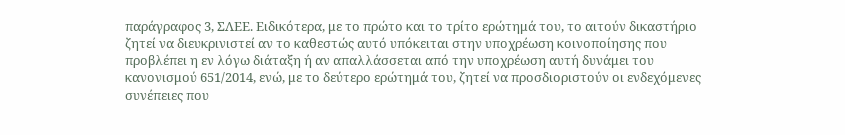παράγραφος 3, ΣΛΕΕ. Ειδικότερα, με το πρώτο και το τρίτο ερώτημά του, το αιτούν δικαστήριο ζητεί να διευκρινιστεί αν το καθεστώς αυτό υπόκειται στην υποχρέωση κοινοποίησης που προβλέπει η εν λόγω διάταξη ή αν απαλλάσσεται από την υποχρέωση αυτή δυνάμει του κανονισμού 651/2014, ενώ, με το δεύτερο ερώτημά του, ζητεί να προσδιοριστούν οι ενδεχόμενες συνέπειες που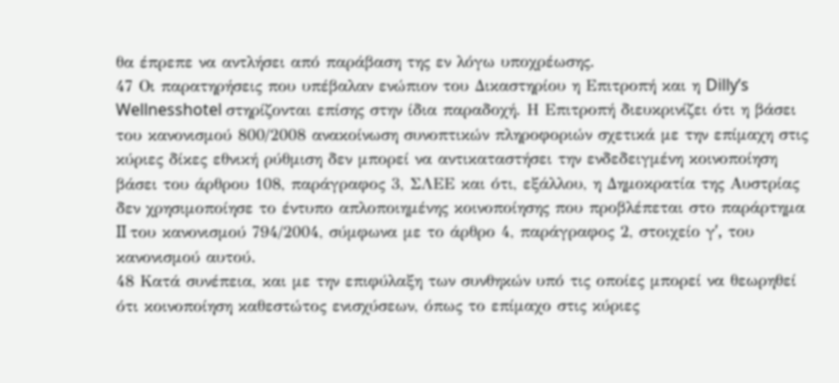θα έπρεπε να αντλήσει από παράβαση της εν λόγω υποχρέωσης.
47 Οι παρατηρήσεις που υπέβαλαν ενώπιον του Δικαστηρίου η Επιτροπή και η Dilly’s Wellnesshotel στηρίζονται επίσης στην ίδια παραδοχή. Η Επιτροπή διευκρινίζει ότι η βάσει του κανονισμού 800/2008 ανακοίνωση συνοπτικών πληροφοριών σχετικά με την επίμαχη στις κύριες δίκες εθνική ρύθμιση δεν μπορεί να αντικαταστήσει την ενδεδειγμένη κοινοποίηση βάσει του άρθρου 108, παράγραφος 3, ΣΛΕΕ και ότι, εξάλλου, η Δημοκρατία της Αυστρίας δεν χρησιμοποίησε το έντυπο απλοποιημένης κοινοποίησης που προβλέπεται στο παράρτημα II του κανονισμού 794/2004, σύμφωνα με το άρθρο 4, παράγραφος 2, στοιχείο γʹ, του κανονισμού αυτού.
48 Κατά συνέπεια, και με την επιφύλαξη των συνθηκών υπό τις οποίες μπορεί να θεωρηθεί ότι κοινοποίηση καθεστώτος ενισχύσεων, όπως το επίμαχο στις κύριες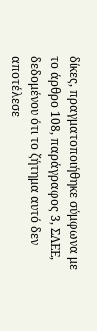δίκες, πραγματοποιήθηκε σύμφωνα με το άρθρο 108, παράγραφος 3, ΣΛΕΕ, δεδομένου ότι το ζήτημα αυτό δεν αποτέλεσε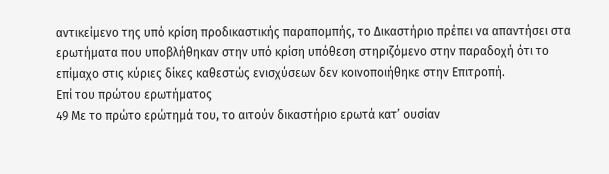αντικείμενο της υπό κρίση προδικαστικής παραπομπής, το Δικαστήριο πρέπει να απαντήσει στα ερωτήματα που υποβλήθηκαν στην υπό κρίση υπόθεση στηριζόμενο στην παραδοχή ότι το επίμαχο στις κύριες δίκες καθεστώς ενισχύσεων δεν κοινοποιήθηκε στην Επιτροπή.
Επί του πρώτου ερωτήματος
49 Με το πρώτο ερώτημά του, το αιτούν δικαστήριο ερωτά κατ’ ουσίαν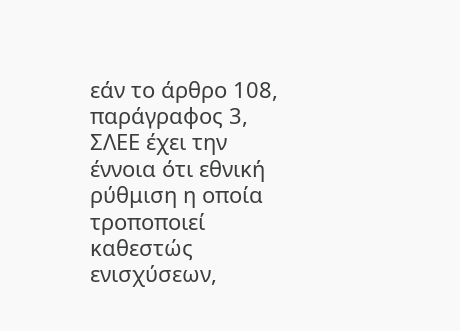εάν το άρθρο 108, παράγραφος 3, ΣΛΕΕ έχει την έννοια ότι εθνική ρύθμιση η οποία τροποποιεί καθεστώς ενισχύσεων,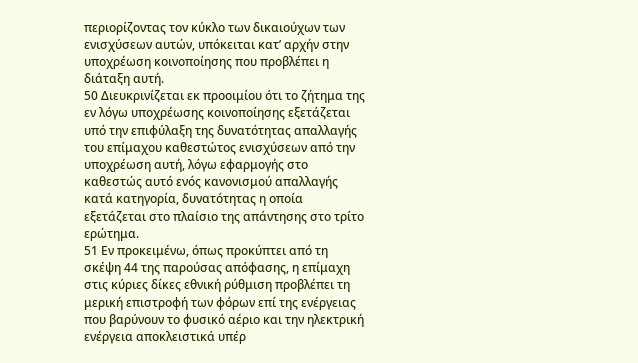περιορίζοντας τον κύκλο των δικαιούχων των ενισχύσεων αυτών, υπόκειται κατ’ αρχήν στην υποχρέωση κοινοποίησης που προβλέπει η διάταξη αυτή.
50 Διευκρινίζεται εκ προοιμίου ότι το ζήτημα της εν λόγω υποχρέωσης κοινοποίησης εξετάζεται υπό την επιφύλαξη της δυνατότητας απαλλαγής του επίμαχου καθεστώτος ενισχύσεων από την υποχρέωση αυτή, λόγω εφαρμογής στο καθεστώς αυτό ενός κανονισμού απαλλαγής κατά κατηγορία, δυνατότητας η οποία εξετάζεται στο πλαίσιο της απάντησης στο τρίτο ερώτημα.
51 Εν προκειμένω, όπως προκύπτει από τη σκέψη 44 της παρούσας απόφασης, η επίμαχη στις κύριες δίκες εθνική ρύθμιση προβλέπει τη μερική επιστροφή των φόρων επί της ενέργειας που βαρύνουν το φυσικό αέριο και την ηλεκτρική ενέργεια αποκλειστικά υπέρ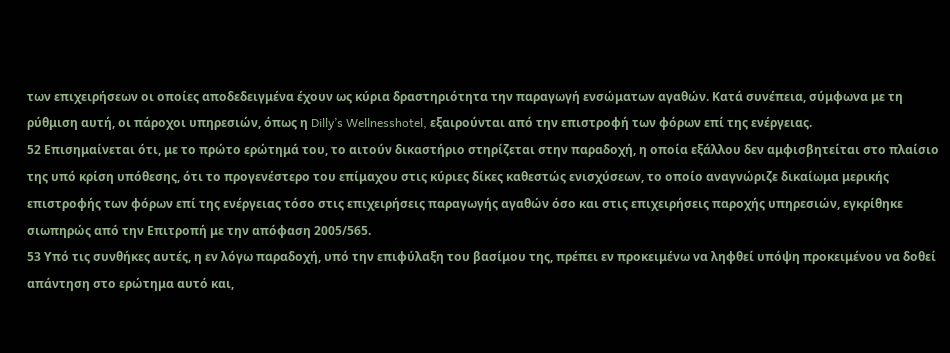των επιχειρήσεων οι οποίες αποδεδειγμένα έχουν ως κύρια δραστηριότητα την παραγωγή ενσώματων αγαθών. Κατά συνέπεια, σύμφωνα με τη ρύθμιση αυτή, οι πάροχοι υπηρεσιών, όπως η Dilly’s Wellnesshotel, εξαιρούνται από την επιστροφή των φόρων επί της ενέργειας.
52 Επισημαίνεται ότι, με το πρώτο ερώτημά του, το αιτούν δικαστήριο στηρίζεται στην παραδοχή, η οποία εξάλλου δεν αμφισβητείται στο πλαίσιο της υπό κρίση υπόθεσης, ότι το προγενέστερο του επίμαχου στις κύριες δίκες καθεστώς ενισχύσεων, το οποίο αναγνώριζε δικαίωμα μερικής επιστροφής των φόρων επί της ενέργειας τόσο στις επιχειρήσεις παραγωγής αγαθών όσο και στις επιχειρήσεις παροχής υπηρεσιών, εγκρίθηκε σιωπηρώς από την Επιτροπή με την απόφαση 2005/565.
53 Υπό τις συνθήκες αυτές, η εν λόγω παραδοχή, υπό την επιφύλαξη του βασίμου της, πρέπει εν προκειμένω να ληφθεί υπόψη προκειμένου να δοθεί απάντηση στο ερώτημα αυτό και,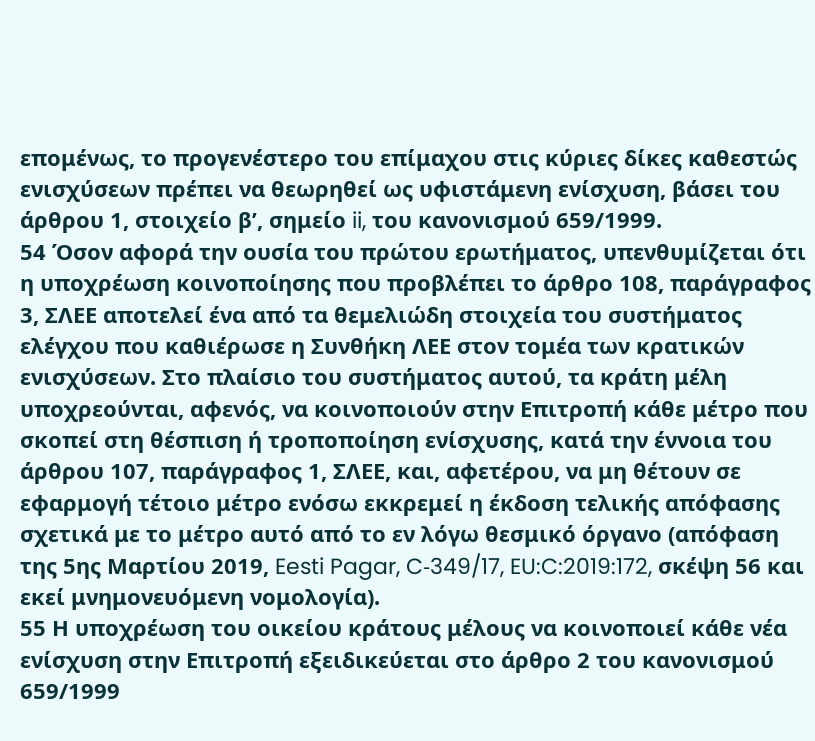επομένως, το προγενέστερο του επίμαχου στις κύριες δίκες καθεστώς ενισχύσεων πρέπει να θεωρηθεί ως υφιστάμενη ενίσχυση, βάσει του άρθρου 1, στοιχείο βʹ, σημείο ii, του κανονισμού 659/1999.
54 Όσον αφορά την ουσία του πρώτου ερωτήματος, υπενθυμίζεται ότι η υποχρέωση κοινοποίησης που προβλέπει το άρθρο 108, παράγραφος 3, ΣΛΕΕ αποτελεί ένα από τα θεμελιώδη στοιχεία του συστήματος ελέγχου που καθιέρωσε η Συνθήκη ΛΕΕ στον τομέα των κρατικών ενισχύσεων. Στο πλαίσιο του συστήματος αυτού, τα κράτη μέλη υποχρεούνται, αφενός, να κοινοποιούν στην Επιτροπή κάθε μέτρο που σκοπεί στη θέσπιση ή τροποποίηση ενίσχυσης, κατά την έννοια του άρθρου 107, παράγραφος 1, ΣΛΕΕ, και, αφετέρου, να μη θέτουν σε εφαρμογή τέτοιο μέτρο ενόσω εκκρεμεί η έκδοση τελικής απόφασης σχετικά με το μέτρο αυτό από το εν λόγω θεσμικό όργανο (απόφαση της 5ης Μαρτίου 2019, Eesti Pagar, C‑349/17, EU:C:2019:172, σκέψη 56 και εκεί μνημονευόμενη νομολογία).
55 Η υποχρέωση του οικείου κράτους μέλους να κοινοποιεί κάθε νέα ενίσχυση στην Επιτροπή εξειδικεύεται στο άρθρο 2 του κανονισμού 659/1999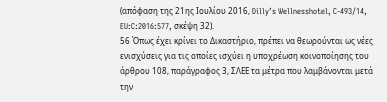(απόφαση της 21ης Ιουλίου 2016, Dilly’s Wellnesshotel, C‑493/14, EU:C:2016:577, σκέψη 32).
56 Όπως έχει κρίνει το Δικαστήριο, πρέπει να θεωρούνται ως νέες ενισχύσεις για τις οποίες ισχύει η υποχρέωση κοινοποίησης του άρθρου 108, παράγραφος 3, ΣΛΕΕ τα μέτρα που λαμβάνονται μετά την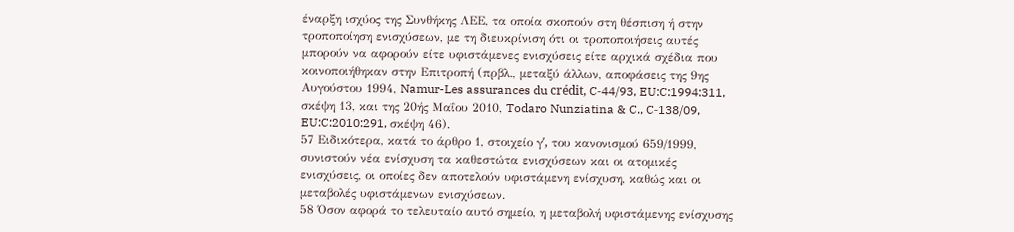έναρξη ισχύος της Συνθήκης ΛΕΕ, τα οποία σκοπούν στη θέσπιση ή στην τροποποίηση ενισχύσεων, με τη διευκρίνιση ότι οι τροποποιήσεις αυτές μπορούν να αφορούν είτε υφιστάμενες ενισχύσεις είτε αρχικά σχέδια που κοινοποιήθηκαν στην Επιτροπή (πρβλ., μεταξύ άλλων, αποφάσεις της 9ης Αυγούστου 1994, Namur-Les assurances du crédit, C‑44/93, EU:C:1994:311, σκέψη 13, και της 20ής Μαΐου 2010, Todaro Nunziatina & C., C‑138/09, EU:C:2010:291, σκέψη 46).
57 Ειδικότερα, κατά το άρθρο 1, στοιχείο γʹ, του κανονισμού 659/1999, συνιστούν νέα ενίσχυση τα καθεστώτα ενισχύσεων και οι ατομικές ενισχύσεις, οι οποίες δεν αποτελούν υφιστάμενη ενίσχυση, καθώς και οι μεταβολές υφιστάμενων ενισχύσεων.
58 Όσον αφορά το τελευταίο αυτό σημείο, η μεταβολή υφιστάμενης ενίσχυσης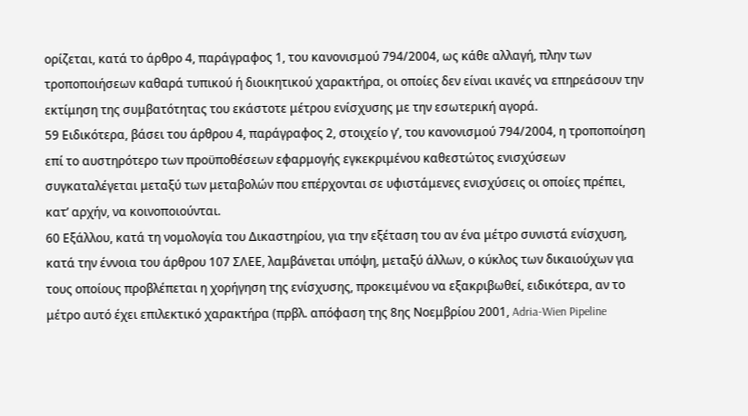ορίζεται, κατά το άρθρο 4, παράγραφος 1, του κανονισμού 794/2004, ως κάθε αλλαγή, πλην των τροποποιήσεων καθαρά τυπικού ή διοικητικού χαρακτήρα, οι οποίες δεν είναι ικανές να επηρεάσουν την εκτίμηση της συμβατότητας του εκάστοτε μέτρου ενίσχυσης με την εσωτερική αγορά.
59 Ειδικότερα, βάσει του άρθρου 4, παράγραφος 2, στοιχείο γʹ, του κανονισμού 794/2004, η τροποποίηση επί το αυστηρότερο των προϋποθέσεων εφαρμογής εγκεκριμένου καθεστώτος ενισχύσεων συγκαταλέγεται μεταξύ των μεταβολών που επέρχονται σε υφιστάμενες ενισχύσεις οι οποίες πρέπει, κατ’ αρχήν, να κοινοποιούνται.
60 Εξάλλου, κατά τη νομολογία του Δικαστηρίου, για την εξέταση του αν ένα μέτρο συνιστά ενίσχυση, κατά την έννοια του άρθρου 107 ΣΛΕΕ, λαμβάνεται υπόψη, μεταξύ άλλων, ο κύκλος των δικαιούχων για τους οποίους προβλέπεται η χορήγηση της ενίσχυσης, προκειμένου να εξακριβωθεί, ειδικότερα, αν το μέτρο αυτό έχει επιλεκτικό χαρακτήρα (πρβλ. απόφαση της 8ης Νοεμβρίου 2001, Adria-Wien Pipeline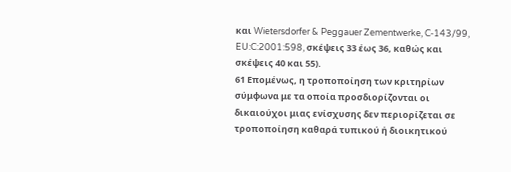και Wietersdorfer & Peggauer Zementwerke, C‑143/99, EU:C:2001:598, σκέψεις 33 έως 36, καθώς και σκέψεις 40 και 55).
61 Επομένως, η τροποποίηση των κριτηρίων σύμφωνα με τα οποία προσδιορίζονται οι δικαιούχοι μιας ενίσχυσης δεν περιορίζεται σε τροποποίηση καθαρά τυπικού ή διοικητικού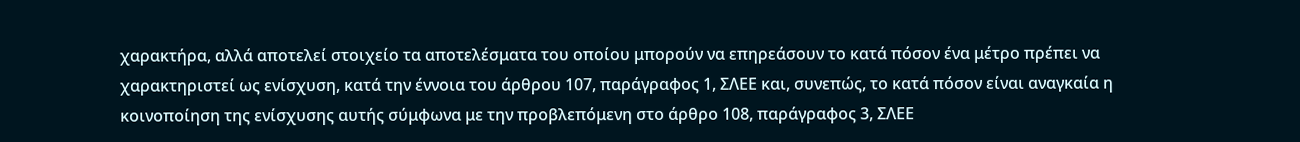χαρακτήρα, αλλά αποτελεί στοιχείο τα αποτελέσματα του οποίου μπορούν να επηρεάσουν το κατά πόσον ένα μέτρο πρέπει να χαρακτηριστεί ως ενίσχυση, κατά την έννοια του άρθρου 107, παράγραφος 1, ΣΛΕΕ και, συνεπώς, το κατά πόσον είναι αναγκαία η κοινοποίηση της ενίσχυσης αυτής σύμφωνα με την προβλεπόμενη στο άρθρο 108, παράγραφος 3, ΣΛΕΕ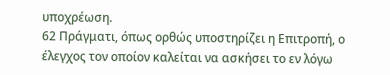υποχρέωση.
62 Πράγματι, όπως ορθώς υποστηρίζει η Επιτροπή, ο έλεγχος τον οποίον καλείται να ασκήσει το εν λόγω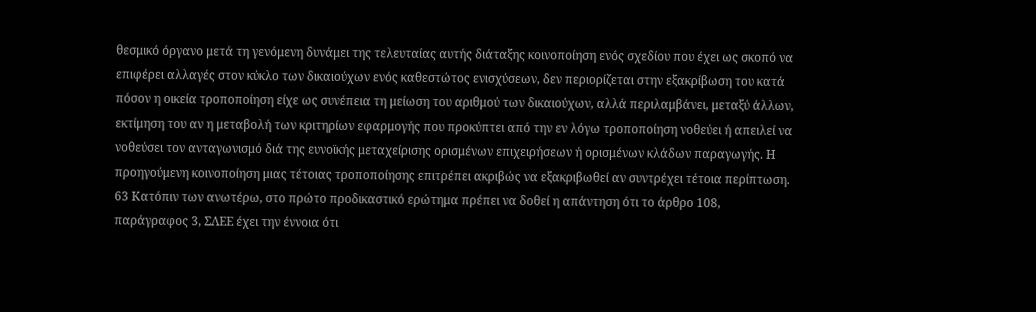θεσμικό όργανο μετά τη γενόμενη δυνάμει της τελευταίας αυτής διάταξης κοινοποίηση ενός σχεδίου που έχει ως σκοπό να επιφέρει αλλαγές στον κύκλο των δικαιούχων ενός καθεστώτος ενισχύσεων, δεν περιορίζεται στην εξακρίβωση του κατά πόσον η οικεία τροποποίηση είχε ως συνέπεια τη μείωση του αριθμού των δικαιούχων, αλλά περιλαμβάνει, μεταξύ άλλων, εκτίμηση του αν η μεταβολή των κριτηρίων εφαρμογής που προκύπτει από την εν λόγω τροποποίηση νοθεύει ή απειλεί να νοθεύσει τον ανταγωνισμό διά της ευνοϊκής μεταχείρισης ορισμένων επιχειρήσεων ή ορισμένων κλάδων παραγωγής. Η προηγούμενη κοινοποίηση μιας τέτοιας τροποποίησης επιτρέπει ακριβώς να εξακριβωθεί αν συντρέχει τέτοια περίπτωση.
63 Κατόπιν των ανωτέρω, στο πρώτο προδικαστικό ερώτημα πρέπει να δοθεί η απάντηση ότι το άρθρο 108, παράγραφος 3, ΣΛΕΕ έχει την έννοια ότι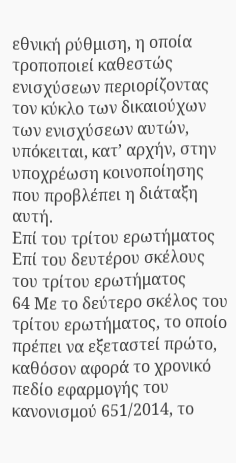εθνική ρύθμιση, η οποία τροποποιεί καθεστώς ενισχύσεων περιορίζοντας τον κύκλο των δικαιούχων των ενισχύσεων αυτών, υπόκειται, κατ’ αρχήν, στην υποχρέωση κοινοποίησης που προβλέπει η διάταξη αυτή.
Επί του τρίτου ερωτήματος
Επί του δευτέρου σκέλους του τρίτου ερωτήματος
64 Με το δεύτερο σκέλος του τρίτου ερωτήματος, το οποίο πρέπει να εξεταστεί πρώτο, καθόσον αφορά το χρονικό πεδίο εφαρμογής του κανονισμού 651/2014, το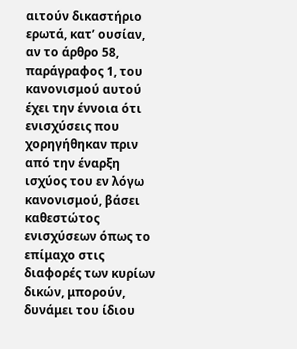αιτούν δικαστήριο ερωτά, κατ’ ουσίαν, αν το άρθρο 58, παράγραφος 1, του κανονισμού αυτού έχει την έννοια ότι ενισχύσεις που χορηγήθηκαν πριν από την έναρξη ισχύος του εν λόγω κανονισμού, βάσει καθεστώτος ενισχύσεων όπως το επίμαχο στις διαφορές των κυρίων δικών, μπορούν, δυνάμει του ίδιου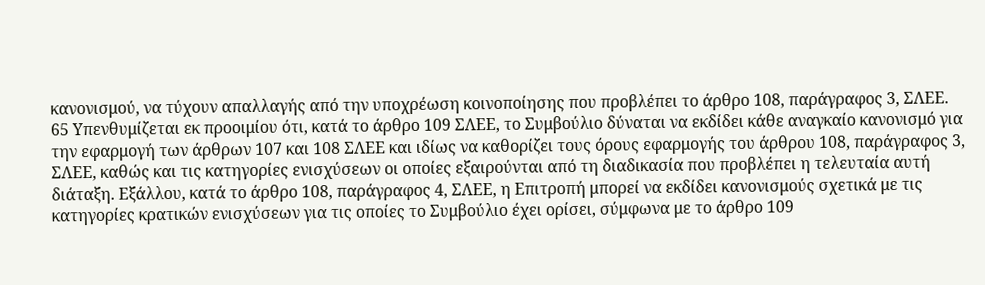κανονισμού, να τύχουν απαλλαγής από την υποχρέωση κοινοποίησης που προβλέπει το άρθρο 108, παράγραφος 3, ΣΛΕΕ.
65 Υπενθυμίζεται εκ προοιμίου ότι, κατά το άρθρο 109 ΣΛΕΕ, το Συμβούλιο δύναται να εκδίδει κάθε αναγκαίο κανονισμό για την εφαρμογή των άρθρων 107 και 108 ΣΛΕΕ και ιδίως να καθορίζει τους όρους εφαρμογής του άρθρου 108, παράγραφος 3, ΣΛΕΕ, καθώς και τις κατηγορίες ενισχύσεων οι οποίες εξαιρούνται από τη διαδικασία που προβλέπει η τελευταία αυτή διάταξη. Εξάλλου, κατά το άρθρο 108, παράγραφος 4, ΣΛΕΕ, η Επιτροπή μπορεί να εκδίδει κανονισμούς σχετικά με τις κατηγορίες κρατικών ενισχύσεων για τις οποίες το Συμβούλιο έχει ορίσει, σύμφωνα με το άρθρο 109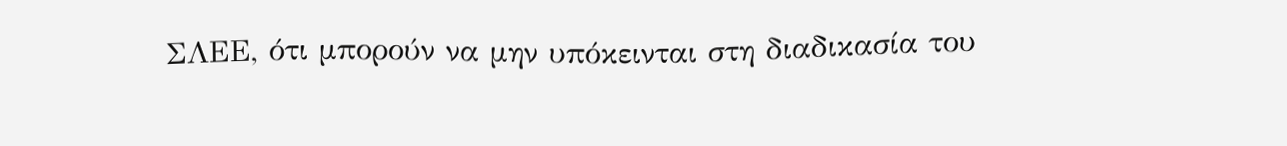ΣΛΕΕ, ότι μπορούν να μην υπόκεινται στη διαδικασία του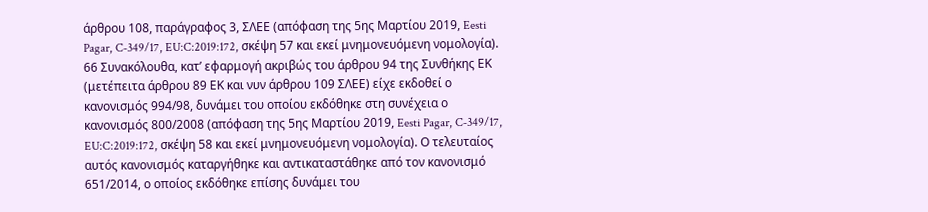άρθρου 108, παράγραφος 3, ΣΛΕΕ (απόφαση της 5ης Μαρτίου 2019, Eesti Pagar, C‑349/17, EU:C:2019:172, σκέψη 57 και εκεί μνημονευόμενη νομολογία).
66 Συνακόλουθα, κατ’ εφαρμογή ακριβώς του άρθρου 94 της Συνθήκης ΕΚ (μετέπειτα άρθρου 89 ΕΚ και νυν άρθρου 109 ΣΛΕΕ) είχε εκδοθεί ο κανονισμός 994/98, δυνάμει του οποίου εκδόθηκε στη συνέχεια ο κανονισμός 800/2008 (απόφαση της 5ης Μαρτίου 2019, Eesti Pagar, C‑349/17, EU:C:2019:172, σκέψη 58 και εκεί μνημονευόμενη νομολογία). Ο τελευταίος αυτός κανονισμός καταργήθηκε και αντικαταστάθηκε από τον κανονισμό 651/2014, ο οποίος εκδόθηκε επίσης δυνάμει του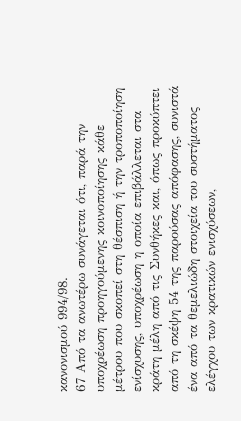κανονισμού 994/98.
67 Από τα ανωτέρω συνάγεται ότι, παρά την υποχρέωση προηγούμενης κοινοποίησης κάθε μέτρου που σκοπεί στη θέσπιση ή την τροποποίηση ενίσχυσης, υποχρέωση η οποία επιβάλλεται στα κράτη μέλη από τις Συνθήκες και, όπως προκύπτει από τη σκέψη 54 της παρούσας απόφασης, συνιστά ένα από τα θεμελιώδη στοιχεία του συστήματος ελέγχου των κρατικών ενισχύσεων,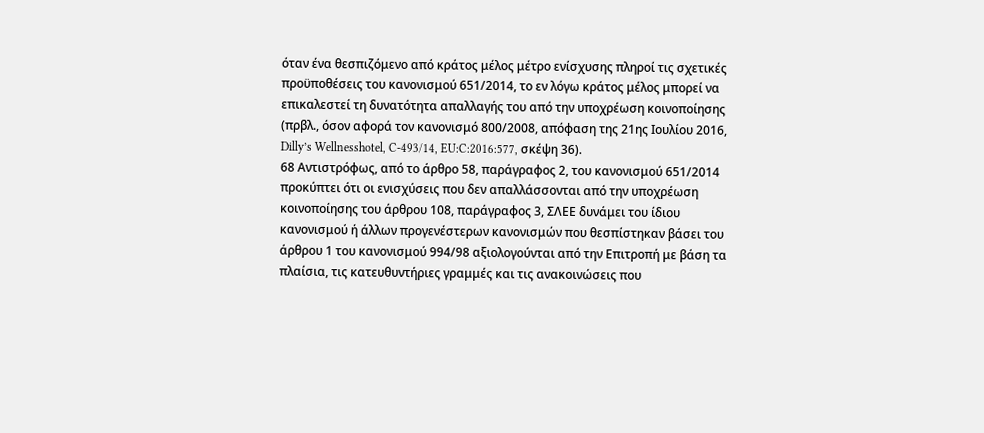όταν ένα θεσπιζόμενο από κράτος μέλος μέτρο ενίσχυσης πληροί τις σχετικές προϋποθέσεις του κανονισμού 651/2014, το εν λόγω κράτος μέλος μπορεί να επικαλεστεί τη δυνατότητα απαλλαγής του από την υποχρέωση κοινοποίησης (πρβλ., όσον αφορά τον κανονισμό 800/2008, απόφαση της 21ης Ιουλίου 2016, Dilly’s Wellnesshotel, C‑493/14, EU:C:2016:577, σκέψη 36).
68 Αντιστρόφως, από το άρθρο 58, παράγραφος 2, του κανονισμού 651/2014 προκύπτει ότι οι ενισχύσεις που δεν απαλλάσσονται από την υποχρέωση κοινοποίησης του άρθρου 108, παράγραφος 3, ΣΛΕΕ δυνάμει του ίδιου κανονισμού ή άλλων προγενέστερων κανονισμών που θεσπίστηκαν βάσει του άρθρου 1 του κανονισμού 994/98 αξιολογούνται από την Επιτροπή με βάση τα πλαίσια, τις κατευθυντήριες γραμμές και τις ανακοινώσεις που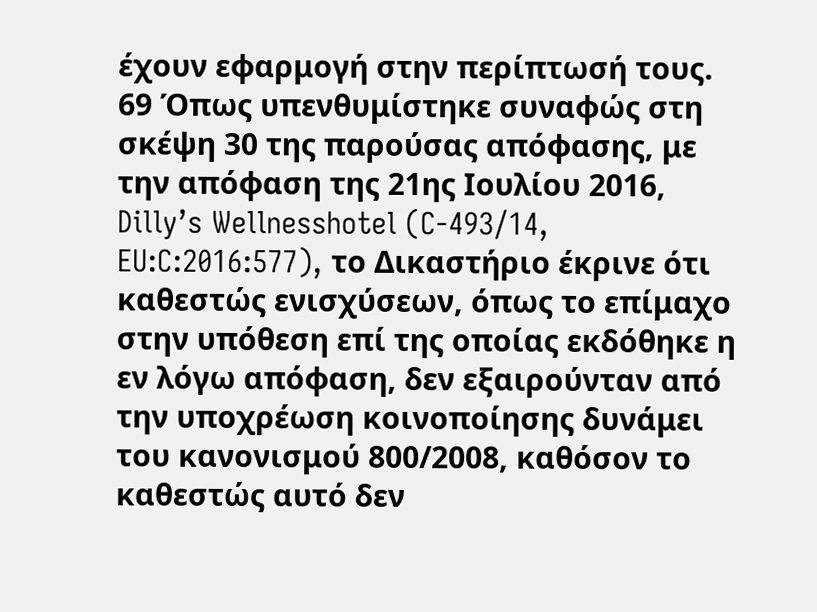έχουν εφαρμογή στην περίπτωσή τους.
69 Όπως υπενθυμίστηκε συναφώς στη σκέψη 30 της παρούσας απόφασης, με την απόφαση της 21ης Ιουλίου 2016, Dilly’s Wellnesshotel (C‑493/14, EU:C:2016:577), το Δικαστήριο έκρινε ότι καθεστώς ενισχύσεων, όπως το επίμαχο στην υπόθεση επί της οποίας εκδόθηκε η εν λόγω απόφαση, δεν εξαιρούνταν από την υποχρέωση κοινοποίησης δυνάμει του κανονισμού 800/2008, καθόσον το καθεστώς αυτό δεν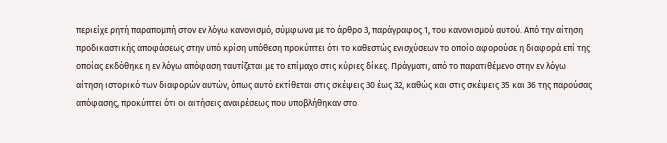περιείχε ρητή παραπομπή στον εν λόγω κανονισμό, σύμφωνα με το άρθρο 3, παράγραφος 1, του κανονισμού αυτού. Από την αίτηση προδικαστικής αποφάσεως στην υπό κρίση υπόθεση προκύπτει ότι το καθεστώς ενισχύσεων το οποίο αφορούσε η διαφορά επί της οποίας εκδόθηκε η εν λόγω απόφαση ταυτίζεται με το επίμαχο στις κύριες δίκες. Πράγματι, από το παρατιθέμενο στην εν λόγω αίτηση ιστορικό των διαφορών αυτών, όπως αυτό εκτίθεται στις σκέψεις 30 έως 32, καθώς και στις σκέψεις 35 και 36 της παρούσας απόφασης, προκύπτει ότι οι αιτήσεις αναιρέσεως που υποβλήθηκαν στο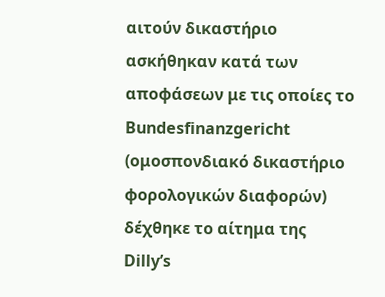αιτούν δικαστήριο ασκήθηκαν κατά των αποφάσεων με τις οποίες το Bundesfinanzgericht (ομοσπονδιακό δικαστήριο φορολογικών διαφορών) δέχθηκε το αίτημα της Dilly’s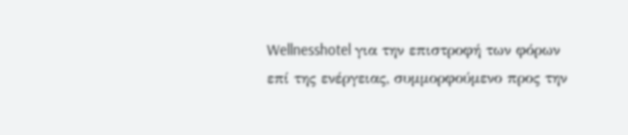Wellnesshotel για την επιστροφή των φόρων επί της ενέργειας, συμμορφούμενο προς την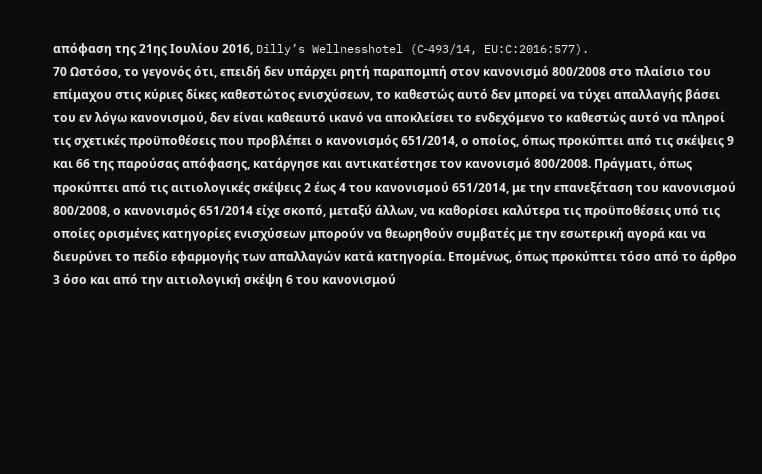απόφαση της 21ης Ιουλίου 2016, Dilly’s Wellnesshotel (C‑493/14, EU:C:2016:577).
70 Ωστόσο, το γεγονός ότι, επειδή δεν υπάρχει ρητή παραπομπή στον κανονισμό 800/2008 στο πλαίσιο του επίμαχου στις κύριες δίκες καθεστώτος ενισχύσεων, το καθεστώς αυτό δεν μπορεί να τύχει απαλλαγής βάσει του εν λόγω κανονισμού, δεν είναι καθεαυτό ικανό να αποκλείσει το ενδεχόμενο το καθεστώς αυτό να πληροί τις σχετικές προϋποθέσεις που προβλέπει ο κανονισμός 651/2014, ο οποίος, όπως προκύπτει από τις σκέψεις 9 και 66 της παρούσας απόφασης, κατάργησε και αντικατέστησε τον κανονισμό 800/2008. Πράγματι, όπως προκύπτει από τις αιτιολογικές σκέψεις 2 έως 4 του κανονισμού 651/2014, με την επανεξέταση του κανονισμού 800/2008, ο κανονισμός 651/2014 είχε σκοπό, μεταξύ άλλων, να καθορίσει καλύτερα τις προϋποθέσεις υπό τις οποίες ορισμένες κατηγορίες ενισχύσεων μπορούν να θεωρηθούν συμβατές με την εσωτερική αγορά και να διευρύνει το πεδίο εφαρμογής των απαλλαγών κατά κατηγορία. Επομένως, όπως προκύπτει τόσο από το άρθρο 3 όσο και από την αιτιολογική σκέψη 6 του κανονισμού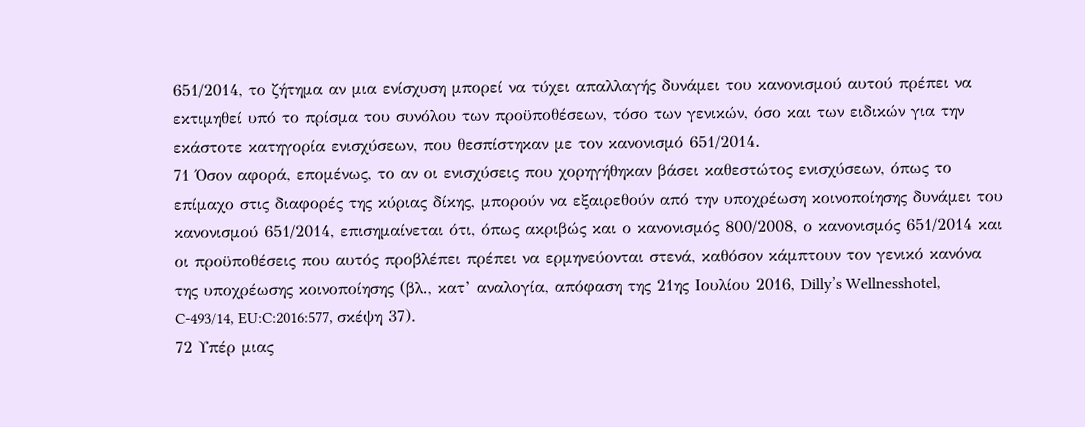651/2014, το ζήτημα αν μια ενίσχυση μπορεί να τύχει απαλλαγής δυνάμει του κανονισμού αυτού πρέπει να εκτιμηθεί υπό το πρίσμα του συνόλου των προϋποθέσεων, τόσο των γενικών, όσο και των ειδικών για την εκάστοτε κατηγορία ενισχύσεων, που θεσπίστηκαν με τον κανονισμό 651/2014.
71 Όσον αφορά, επομένως, το αν οι ενισχύσεις που χορηγήθηκαν βάσει καθεστώτος ενισχύσεων, όπως το επίμαχο στις διαφορές της κύριας δίκης, μπορούν να εξαιρεθούν από την υποχρέωση κοινοποίησης δυνάμει του κανονισμού 651/2014, επισημαίνεται ότι, όπως ακριβώς και ο κανονισμός 800/2008, ο κανονισμός 651/2014 και οι προϋποθέσεις που αυτός προβλέπει πρέπει να ερμηνεύονται στενά, καθόσον κάμπτουν τον γενικό κανόνα της υποχρέωσης κοινοποίησης (βλ., κατ’ αναλογία, απόφαση της 21ης Ιουλίου 2016, Dilly’s Wellnesshotel, C‑493/14, EU:C:2016:577, σκέψη 37).
72 Υπέρ μιας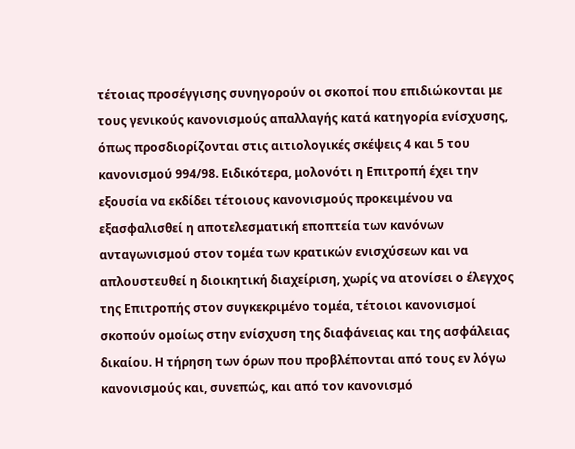τέτοιας προσέγγισης συνηγορούν οι σκοποί που επιδιώκονται με τους γενικούς κανονισμούς απαλλαγής κατά κατηγορία ενίσχυσης, όπως προσδιορίζονται στις αιτιολογικές σκέψεις 4 και 5 του κανονισμού 994/98. Ειδικότερα, μολονότι η Επιτροπή έχει την εξουσία να εκδίδει τέτοιους κανονισμούς προκειμένου να εξασφαλισθεί η αποτελεσματική εποπτεία των κανόνων ανταγωνισμού στον τομέα των κρατικών ενισχύσεων και να απλουστευθεί η διοικητική διαχείριση, χωρίς να ατονίσει ο έλεγχος της Επιτροπής στον συγκεκριμένο τομέα, τέτοιοι κανονισμοί σκοπούν ομοίως στην ενίσχυση της διαφάνειας και της ασφάλειας δικαίου. Η τήρηση των όρων που προβλέπονται από τους εν λόγω κανονισμούς και, συνεπώς, και από τον κανονισμό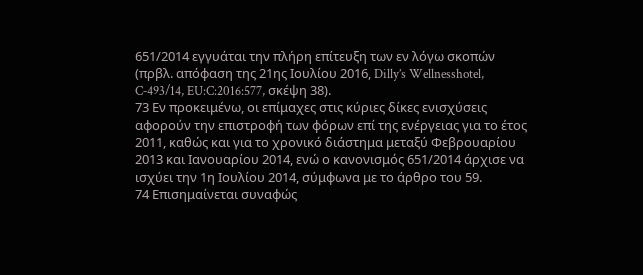651/2014 εγγυάται την πλήρη επίτευξη των εν λόγω σκοπών (πρβλ. απόφαση της 21ης Ιουλίου 2016, Dilly’s Wellnesshotel, C‑493/14, EU:C:2016:577, σκέψη 38).
73 Εν προκειμένω, οι επίμαχες στις κύριες δίκες ενισχύσεις αφορούν την επιστροφή των φόρων επί της ενέργειας για το έτος 2011, καθώς και για το χρονικό διάστημα μεταξύ Φεβρουαρίου 2013 και Ιανουαρίου 2014, ενώ ο κανονισμός 651/2014 άρχισε να ισχύει την 1η Ιουλίου 2014, σύμφωνα με το άρθρο του 59.
74 Επισημαίνεται συναφώς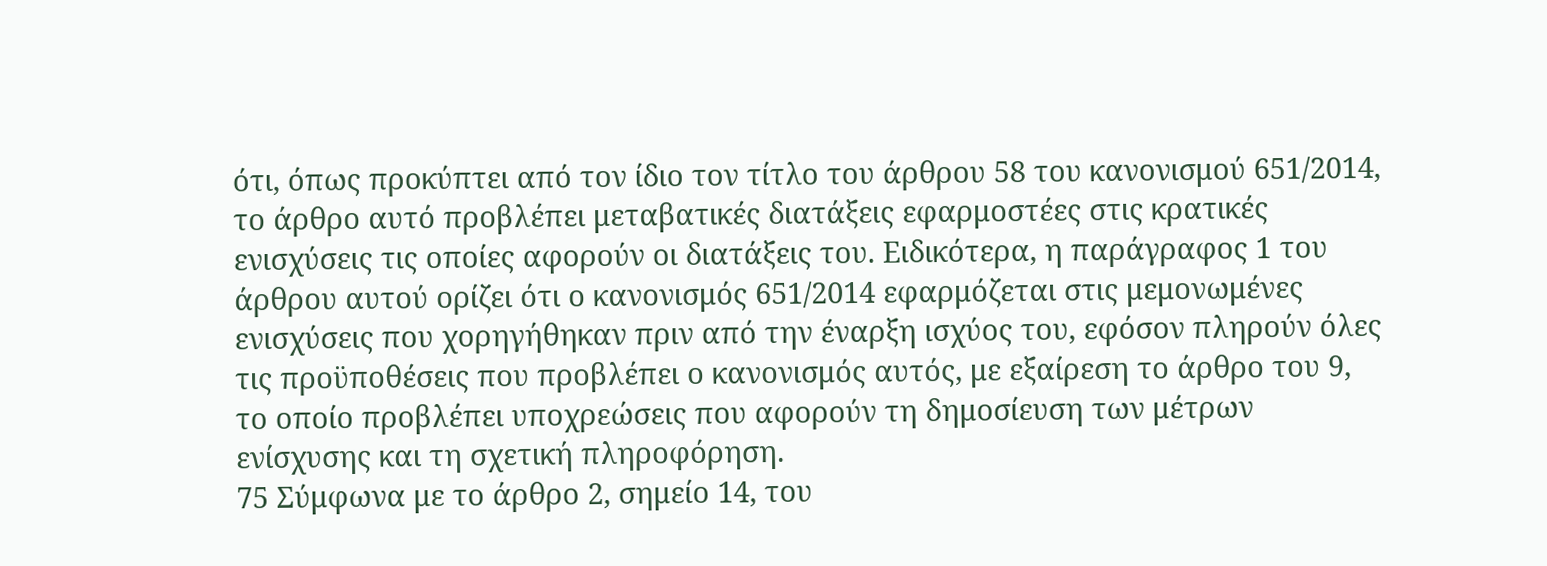ότι, όπως προκύπτει από τον ίδιο τον τίτλο του άρθρου 58 του κανονισμού 651/2014, το άρθρο αυτό προβλέπει μεταβατικές διατάξεις εφαρμοστέες στις κρατικές ενισχύσεις τις οποίες αφορούν οι διατάξεις του. Ειδικότερα, η παράγραφος 1 του άρθρου αυτού ορίζει ότι ο κανονισμός 651/2014 εφαρμόζεται στις μεμονωμένες ενισχύσεις που χορηγήθηκαν πριν από την έναρξη ισχύος του, εφόσον πληρούν όλες τις προϋποθέσεις που προβλέπει ο κανονισμός αυτός, με εξαίρεση το άρθρο του 9, το οποίο προβλέπει υποχρεώσεις που αφορούν τη δημοσίευση των μέτρων ενίσχυσης και τη σχετική πληροφόρηση.
75 Σύμφωνα με το άρθρο 2, σημείο 14, του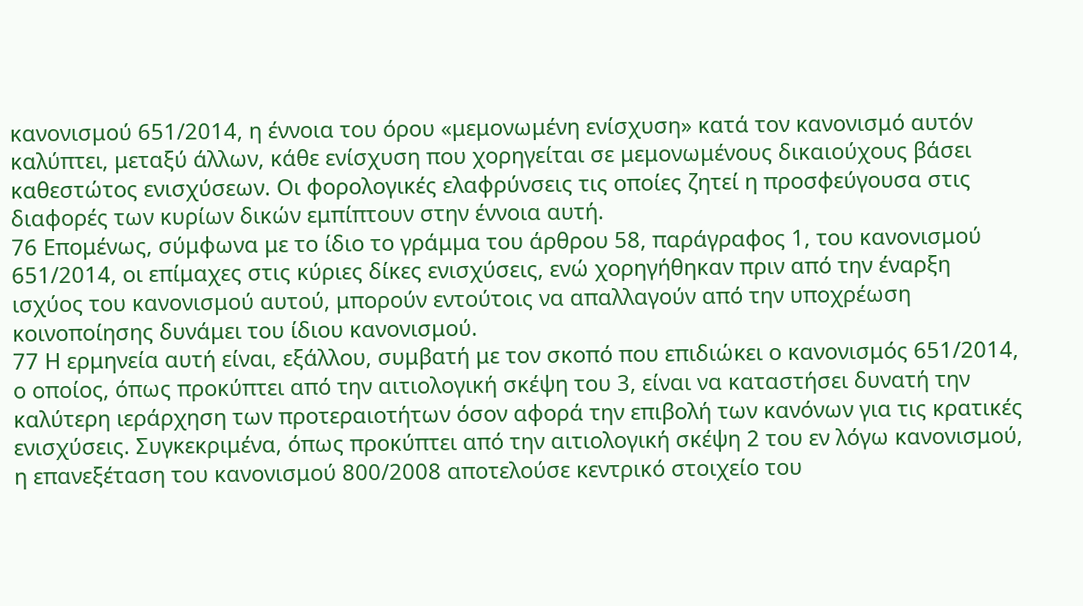κανονισμού 651/2014, η έννοια του όρου «μεμονωμένη ενίσχυση» κατά τον κανονισμό αυτόν καλύπτει, μεταξύ άλλων, κάθε ενίσχυση που χορηγείται σε μεμονωμένους δικαιούχους βάσει καθεστώτος ενισχύσεων. Οι φορολογικές ελαφρύνσεις τις οποίες ζητεί η προσφεύγουσα στις διαφορές των κυρίων δικών εμπίπτουν στην έννοια αυτή.
76 Επομένως, σύμφωνα με το ίδιο το γράμμα του άρθρου 58, παράγραφος 1, του κανονισμού 651/2014, οι επίμαχες στις κύριες δίκες ενισχύσεις, ενώ χορηγήθηκαν πριν από την έναρξη ισχύος του κανονισμού αυτού, μπορούν εντούτοις να απαλλαγούν από την υποχρέωση κοινοποίησης δυνάμει του ίδιου κανονισμού.
77 Η ερμηνεία αυτή είναι, εξάλλου, συμβατή με τον σκοπό που επιδιώκει ο κανονισμός 651/2014, ο οποίος, όπως προκύπτει από την αιτιολογική σκέψη του 3, είναι να καταστήσει δυνατή την καλύτερη ιεράρχηση των προτεραιοτήτων όσον αφορά την επιβολή των κανόνων για τις κρατικές ενισχύσεις. Συγκεκριμένα, όπως προκύπτει από την αιτιολογική σκέψη 2 του εν λόγω κανονισμού, η επανεξέταση του κανονισμού 800/2008 αποτελούσε κεντρικό στοιχείο του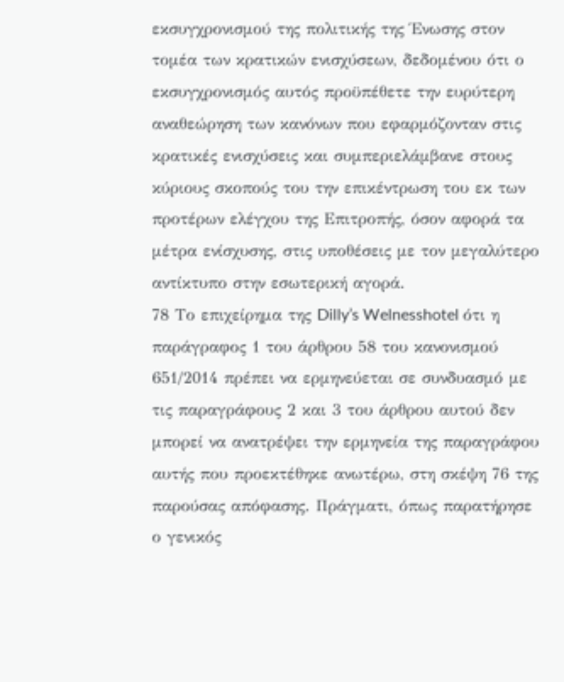εκσυγχρονισμού της πολιτικής της Ένωσης στον τομέα των κρατικών ενισχύσεων, δεδομένου ότι ο εκσυγχρονισμός αυτός προϋπέθετε την ευρύτερη αναθεώρηση των κανόνων που εφαρμόζονταν στις κρατικές ενισχύσεις και συμπεριελάμβανε στους κύριους σκοπούς του την επικέντρωση του εκ των προτέρων ελέγχου της Επιτροπής, όσον αφορά τα μέτρα ενίσχυσης, στις υποθέσεις με τον μεγαλύτερο αντίκτυπο στην εσωτερική αγορά.
78 Το επιχείρημα της Dilly’s Welnesshotel ότι η παράγραφος 1 του άρθρου 58 του κανονισμού 651/2014 πρέπει να ερμηνεύεται σε συνδυασμό με τις παραγράφους 2 και 3 του άρθρου αυτού δεν μπορεί να ανατρέψει την ερμηνεία της παραγράφου αυτής που προεκτέθηκε ανωτέρω, στη σκέψη 76 της παρούσας απόφασης. Πράγματι, όπως παρατήρησε ο γενικός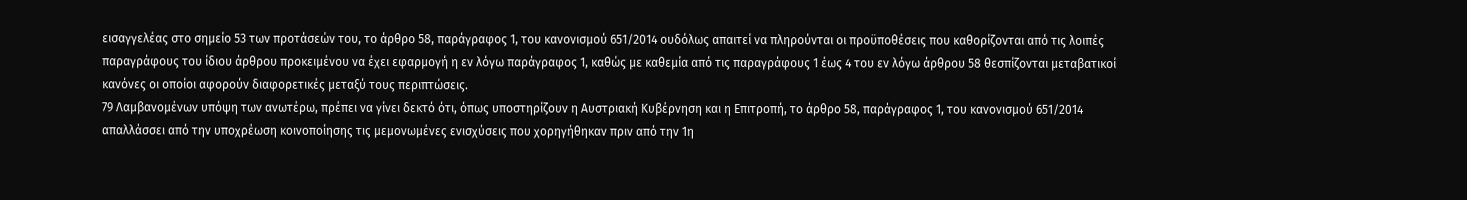εισαγγελέας στο σημείο 53 των προτάσεών του, το άρθρο 58, παράγραφος 1, του κανονισμού 651/2014 ουδόλως απαιτεί να πληρούνται οι προϋποθέσεις που καθορίζονται από τις λοιπές παραγράφους του ίδιου άρθρου προκειμένου να έχει εφαρμογή η εν λόγω παράγραφος 1, καθώς με καθεμία από τις παραγράφους 1 έως 4 του εν λόγω άρθρου 58 θεσπίζονται μεταβατικοί κανόνες οι οποίοι αφορούν διαφορετικές μεταξύ τους περιπτώσεις.
79 Λαμβανομένων υπόψη των ανωτέρω, πρέπει να γίνει δεκτό ότι, όπως υποστηρίζουν η Αυστριακή Κυβέρνηση και η Επιτροπή, το άρθρο 58, παράγραφος 1, του κανονισμού 651/2014 απαλλάσσει από την υποχρέωση κοινοποίησης τις μεμονωμένες ενισχύσεις που χορηγήθηκαν πριν από την 1η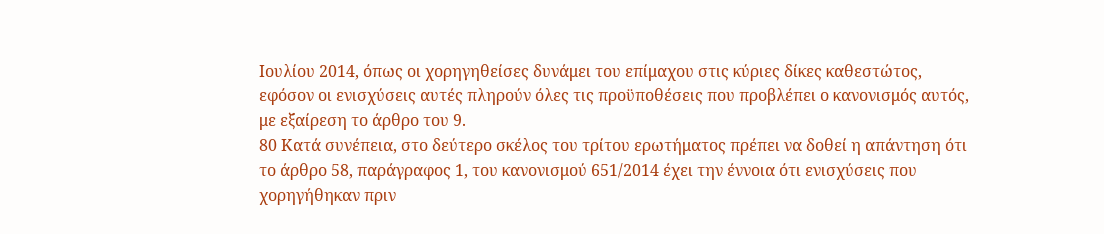Ιουλίου 2014, όπως οι χορηγηθείσες δυνάμει του επίμαχου στις κύριες δίκες καθεστώτος, εφόσον οι ενισχύσεις αυτές πληρούν όλες τις προϋποθέσεις που προβλέπει ο κανονισμός αυτός, με εξαίρεση το άρθρο του 9.
80 Κατά συνέπεια, στο δεύτερο σκέλος του τρίτου ερωτήματος πρέπει να δοθεί η απάντηση ότι το άρθρο 58, παράγραφος 1, του κανονισμού 651/2014 έχει την έννοια ότι ενισχύσεις που χορηγήθηκαν πριν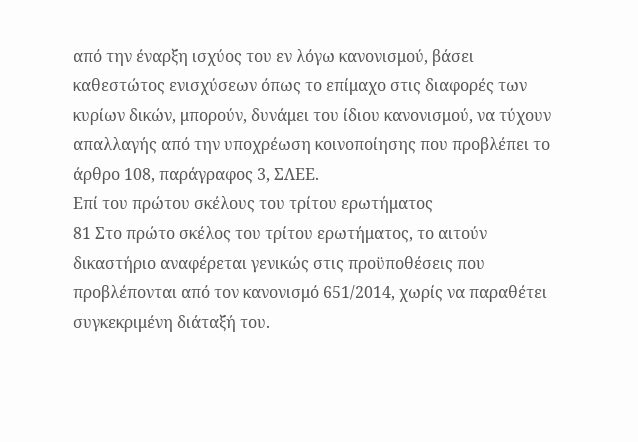από την έναρξη ισχύος του εν λόγω κανονισμού, βάσει καθεστώτος ενισχύσεων όπως το επίμαχο στις διαφορές των κυρίων δικών, μπορούν, δυνάμει του ίδιου κανονισμού, να τύχουν απαλλαγής από την υποχρέωση κοινοποίησης που προβλέπει το άρθρο 108, παράγραφος 3, ΣΛΕΕ.
Επί του πρώτου σκέλους του τρίτου ερωτήματος
81 Στο πρώτο σκέλος του τρίτου ερωτήματος, το αιτούν δικαστήριο αναφέρεται γενικώς στις προϋποθέσεις που προβλέπονται από τον κανονισμό 651/2014, χωρίς να παραθέτει συγκεκριμένη διάταξή του.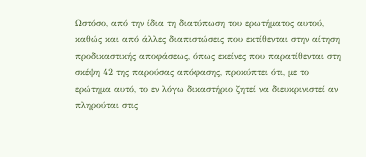Ωστόσο, από την ίδια τη διατύπωση του ερωτήματος αυτού, καθώς και από άλλες διαπιστώσεις που εκτίθενται στην αίτηση προδικαστικής αποφάσεως, όπως εκείνες που παρατίθενται στη σκέψη 42 της παρούσας απόφασης, προκύπτει ότι, με το ερώτημα αυτό, το εν λόγω δικαστήριο ζητεί να διευκρινιστεί αν πληρούται στις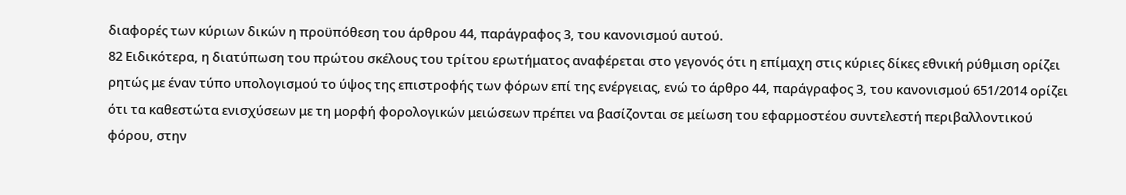διαφορές των κύριων δικών η προϋπόθεση του άρθρου 44, παράγραφος 3, του κανονισμού αυτού.
82 Ειδικότερα, η διατύπωση του πρώτου σκέλους του τρίτου ερωτήματος αναφέρεται στο γεγονός ότι η επίμαχη στις κύριες δίκες εθνική ρύθμιση ορίζει ρητώς με έναν τύπο υπολογισμού το ύψος της επιστροφής των φόρων επί της ενέργειας, ενώ το άρθρο 44, παράγραφος 3, του κανονισμού 651/2014 ορίζει ότι τα καθεστώτα ενισχύσεων με τη μορφή φορολογικών μειώσεων πρέπει να βασίζονται σε μείωση του εφαρμοστέου συντελεστή περιβαλλοντικού φόρου, στην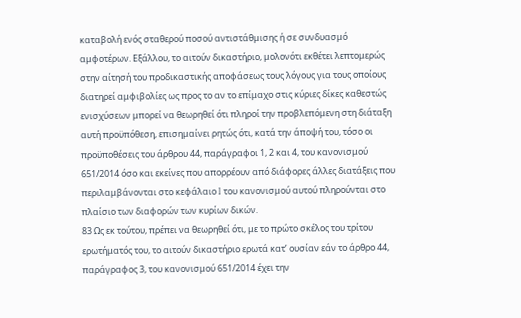καταβολή ενός σταθερού ποσού αντιστάθμισης ή σε συνδυασμό αμφοτέρων. Εξάλλου, το αιτούν δικαστήριο, μολονότι εκθέτει λεπτομερώς στην αίτησή του προδικαστικής αποφάσεως τους λόγους για τους οποίους διατηρεί αμφιβολίες ως προς το αν το επίμαχο στις κύριες δίκες καθεστώς ενισχύσεων μπορεί να θεωρηθεί ότι πληροί την προβλεπόμενη στη διάταξη αυτή προϋπόθεση, επισημαίνει ρητώς ότι, κατά την άποψή του, τόσο οι προϋποθέσεις του άρθρου 44, παράγραφοι 1, 2 και 4, του κανονισμού 651/2014 όσο και εκείνες που απορρέουν από διάφορες άλλες διατάξεις που περιλαμβάνονται στο κεφάλαιο I του κανονισμού αυτού πληρούνται στο πλαίσιο των διαφορών των κυρίων δικών.
83 Ως εκ τούτου, πρέπει να θεωρηθεί ότι, με το πρώτο σκέλος του τρίτου ερωτήματός του, το αιτούν δικαστήριο ερωτά κατ’ ουσίαν εάν το άρθρο 44, παράγραφος 3, του κανονισμού 651/2014 έχει την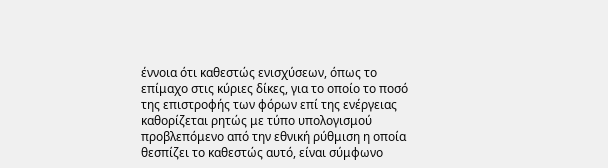έννοια ότι καθεστώς ενισχύσεων, όπως το επίμαχο στις κύριες δίκες, για το οποίο το ποσό της επιστροφής των φόρων επί της ενέργειας καθορίζεται ρητώς με τύπο υπολογισμού προβλεπόμενο από την εθνική ρύθμιση η οποία θεσπίζει το καθεστώς αυτό, είναι σύμφωνο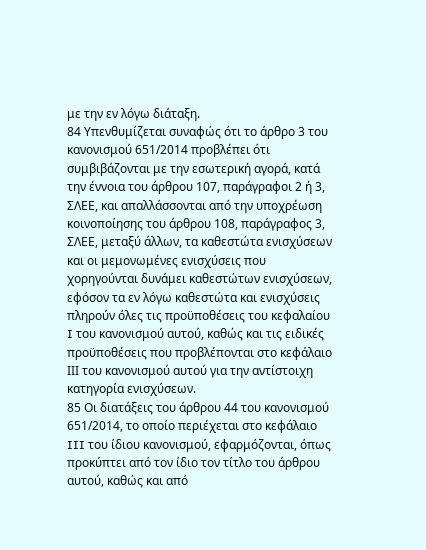με την εν λόγω διάταξη.
84 Υπενθυμίζεται συναφώς ότι το άρθρο 3 του κανονισμού 651/2014 προβλέπει ότι συμβιβάζονται με την εσωτερική αγορά, κατά την έννοια του άρθρου 107, παράγραφοι 2 ή 3, ΣΛΕΕ, και απαλλάσσονται από την υποχρέωση κοινοποίησης του άρθρου 108, παράγραφος 3, ΣΛΕΕ, μεταξύ άλλων, τα καθεστώτα ενισχύσεων και οι μεμονωμένες ενισχύσεις που χορηγούνται δυνάμει καθεστώτων ενισχύσεων, εφόσον τα εν λόγω καθεστώτα και ενισχύσεις πληρούν όλες τις προϋποθέσεις του κεφαλαίου I του κανονισμού αυτού, καθώς και τις ειδικές προϋποθέσεις που προβλέπονται στο κεφάλαιο IΙΙ του κανονισμού αυτού για την αντίστοιχη κατηγορία ενισχύσεων.
85 Οι διατάξεις του άρθρου 44 του κανονισμού 651/2014, το οποίο περιέχεται στο κεφάλαιο III του ίδιου κανονισμού, εφαρμόζονται, όπως προκύπτει από τον ίδιο τον τίτλο του άρθρου αυτού, καθώς και από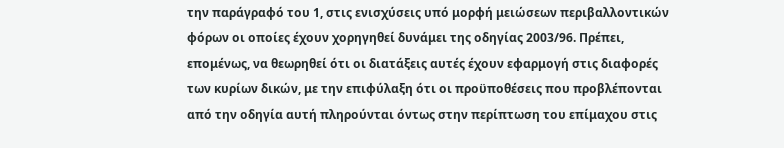την παράγραφό του 1, στις ενισχύσεις υπό μορφή μειώσεων περιβαλλοντικών φόρων οι οποίες έχουν χορηγηθεί δυνάμει της οδηγίας 2003/96. Πρέπει, επομένως, να θεωρηθεί ότι οι διατάξεις αυτές έχουν εφαρμογή στις διαφορές των κυρίων δικών, με την επιφύλαξη ότι οι προϋποθέσεις που προβλέπονται από την οδηγία αυτή πληρούνται όντως στην περίπτωση του επίμαχου στις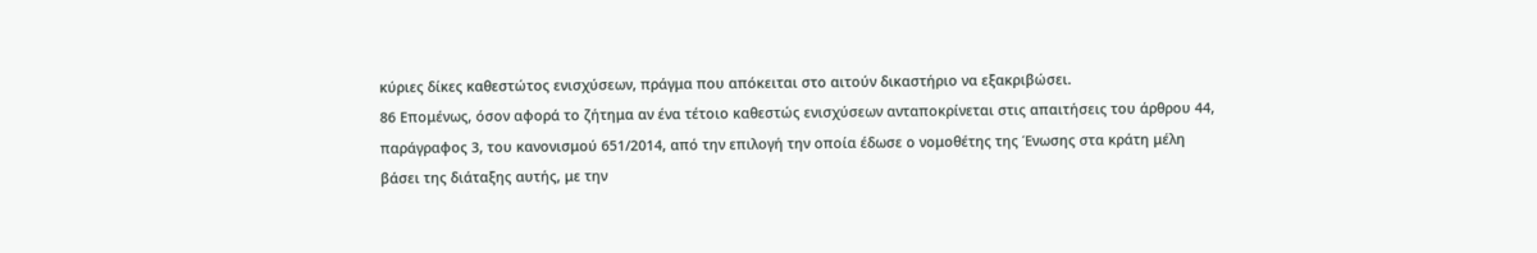κύριες δίκες καθεστώτος ενισχύσεων, πράγμα που απόκειται στο αιτούν δικαστήριο να εξακριβώσει.
86 Επομένως, όσον αφορά το ζήτημα αν ένα τέτοιο καθεστώς ενισχύσεων ανταποκρίνεται στις απαιτήσεις του άρθρου 44, παράγραφος 3, του κανονισμού 651/2014, από την επιλογή την οποία έδωσε ο νομοθέτης της Ένωσης στα κράτη μέλη βάσει της διάταξης αυτής, με την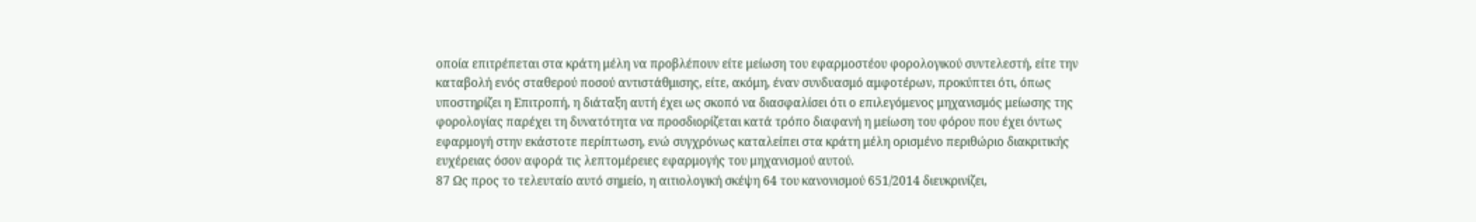οποία επιτρέπεται στα κράτη μέλη να προβλέπουν είτε μείωση του εφαρμοστέου φορολογικού συντελεστή, είτε την καταβολή ενός σταθερού ποσού αντιστάθμισης, είτε, ακόμη, έναν συνδυασμό αμφοτέρων, προκύπτει ότι, όπως υποστηρίζει η Επιτροπή, η διάταξη αυτή έχει ως σκοπό να διασφαλίσει ότι ο επιλεγόμενος μηχανισμός μείωσης της φορολογίας παρέχει τη δυνατότητα να προσδιορίζεται κατά τρόπο διαφανή η μείωση του φόρου που έχει όντως εφαρμογή στην εκάστοτε περίπτωση, ενώ συγχρόνως καταλείπει στα κράτη μέλη ορισμένο περιθώριο διακριτικής ευχέρειας όσον αφορά τις λεπτομέρειες εφαρμογής του μηχανισμού αυτού.
87 Ως προς το τελευταίο αυτό σημείο, η αιτιολογική σκέψη 64 του κανονισμού 651/2014 διευκρινίζει,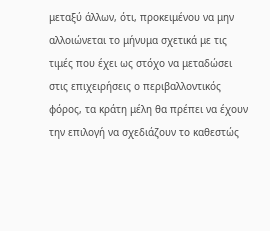μεταξύ άλλων, ότι, προκειμένου να μην αλλοιώνεται το μήνυμα σχετικά με τις τιμές που έχει ως στόχο να μεταδώσει στις επιχειρήσεις ο περιβαλλοντικός φόρος, τα κράτη μέλη θα πρέπει να έχουν την επιλογή να σχεδιάζουν το καθεστώς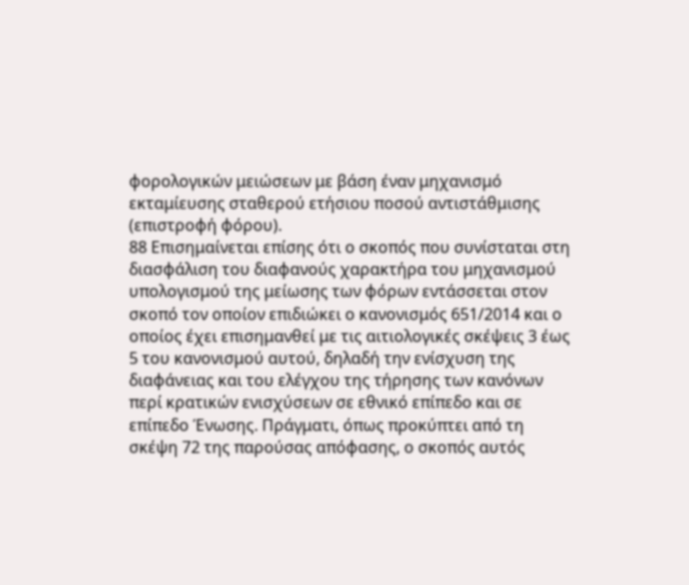φορολογικών μειώσεων με βάση έναν μηχανισμό εκταμίευσης σταθερού ετήσιου ποσού αντιστάθμισης (επιστροφή φόρου).
88 Επισημαίνεται επίσης ότι ο σκοπός που συνίσταται στη διασφάλιση του διαφανούς χαρακτήρα του μηχανισμού υπολογισμού της μείωσης των φόρων εντάσσεται στον σκοπό τον οποίον επιδιώκει ο κανονισμός 651/2014 και ο οποίος έχει επισημανθεί με τις αιτιολογικές σκέψεις 3 έως 5 του κανονισμού αυτού, δηλαδή την ενίσχυση της διαφάνειας και του ελέγχου της τήρησης των κανόνων περί κρατικών ενισχύσεων σε εθνικό επίπεδο και σε επίπεδο Ένωσης. Πράγματι, όπως προκύπτει από τη σκέψη 72 της παρούσας απόφασης, ο σκοπός αυτός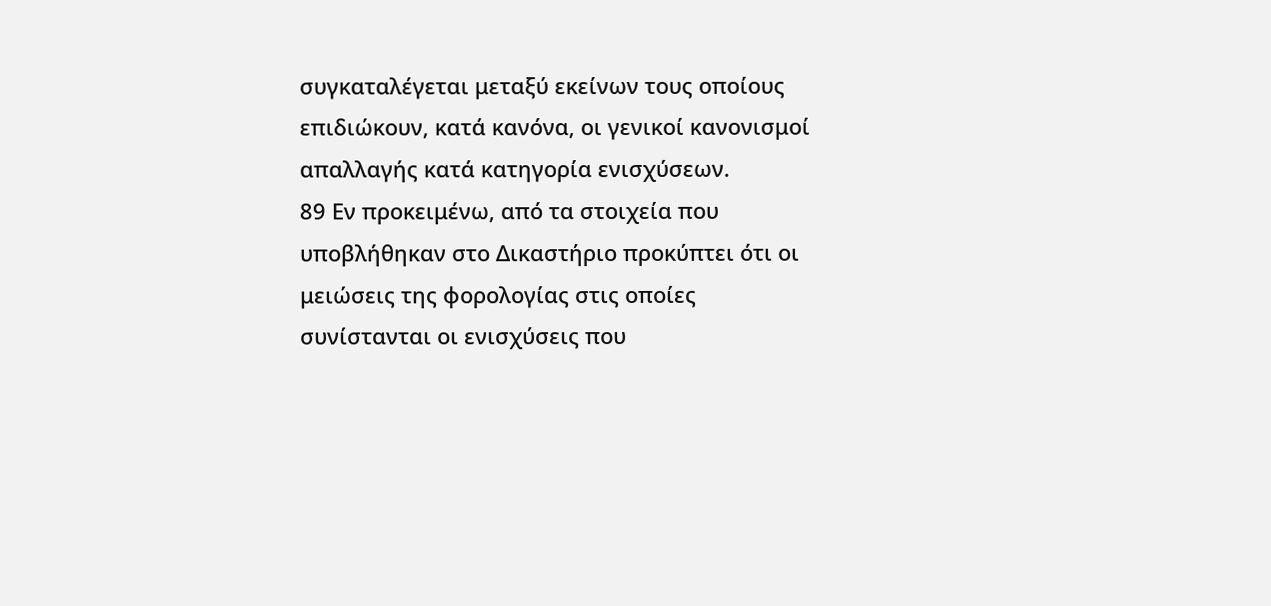συγκαταλέγεται μεταξύ εκείνων τους οποίους επιδιώκουν, κατά κανόνα, οι γενικοί κανονισμοί απαλλαγής κατά κατηγορία ενισχύσεων.
89 Εν προκειμένω, από τα στοιχεία που υποβλήθηκαν στο Δικαστήριο προκύπτει ότι οι μειώσεις της φορολογίας στις οποίες συνίστανται οι ενισχύσεις που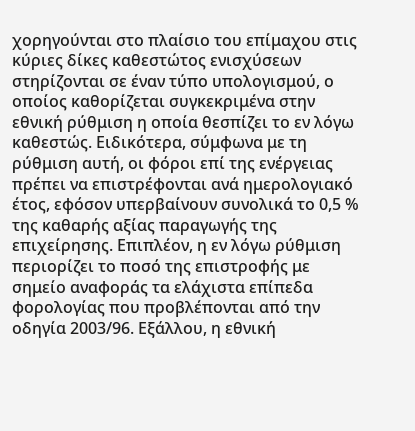χορηγούνται στο πλαίσιο του επίμαχου στις κύριες δίκες καθεστώτος ενισχύσεων στηρίζονται σε έναν τύπο υπολογισμού, ο οποίος καθορίζεται συγκεκριμένα στην εθνική ρύθμιση η οποία θεσπίζει το εν λόγω καθεστώς. Ειδικότερα, σύμφωνα με τη ρύθμιση αυτή, οι φόροι επί της ενέργειας πρέπει να επιστρέφονται ανά ημερολογιακό έτος, εφόσον υπερβαίνουν συνολικά το 0,5 % της καθαρής αξίας παραγωγής της επιχείρησης. Επιπλέον, η εν λόγω ρύθμιση περιορίζει το ποσό της επιστροφής με σημείο αναφοράς τα ελάχιστα επίπεδα φορολογίας που προβλέπονται από την οδηγία 2003/96. Εξάλλου, η εθνική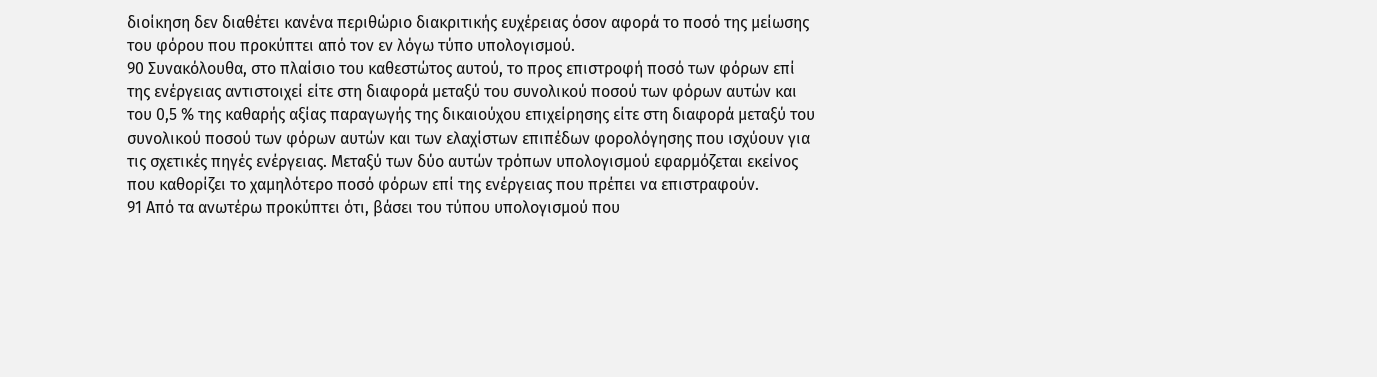διοίκηση δεν διαθέτει κανένα περιθώριο διακριτικής ευχέρειας όσον αφορά το ποσό της μείωσης του φόρου που προκύπτει από τον εν λόγω τύπο υπολογισμού.
90 Συνακόλουθα, στο πλαίσιο του καθεστώτος αυτού, το προς επιστροφή ποσό των φόρων επί της ενέργειας αντιστοιχεί είτε στη διαφορά μεταξύ του συνολικού ποσού των φόρων αυτών και του 0,5 % της καθαρής αξίας παραγωγής της δικαιούχου επιχείρησης είτε στη διαφορά μεταξύ του συνολικού ποσού των φόρων αυτών και των ελαχίστων επιπέδων φορολόγησης που ισχύουν για τις σχετικές πηγές ενέργειας. Μεταξύ των δύο αυτών τρόπων υπολογισμού εφαρμόζεται εκείνος που καθορίζει το χαμηλότερο ποσό φόρων επί της ενέργειας που πρέπει να επιστραφούν.
91 Από τα ανωτέρω προκύπτει ότι, βάσει του τύπου υπολογισμού που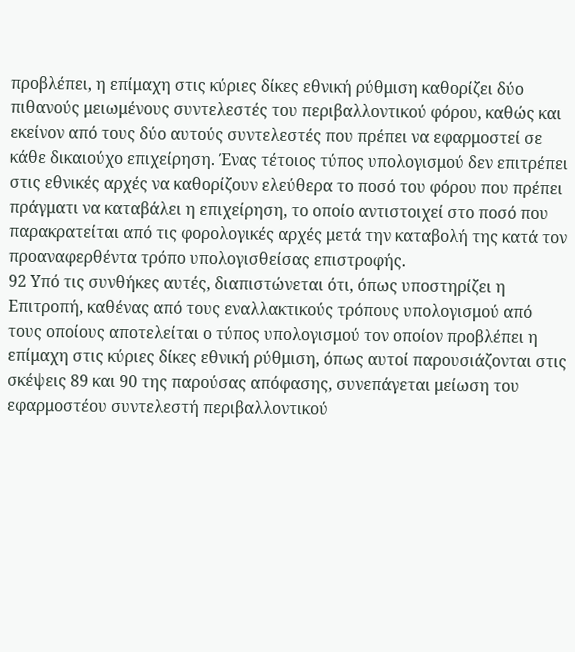προβλέπει, η επίμαχη στις κύριες δίκες εθνική ρύθμιση καθορίζει δύο πιθανούς μειωμένους συντελεστές του περιβαλλοντικού φόρου, καθώς και εκείνον από τους δύο αυτούς συντελεστές που πρέπει να εφαρμοστεί σε κάθε δικαιούχο επιχείρηση. Ένας τέτοιος τύπος υπολογισμού δεν επιτρέπει στις εθνικές αρχές να καθορίζουν ελεύθερα το ποσό του φόρου που πρέπει πράγματι να καταβάλει η επιχείρηση, το οποίο αντιστοιχεί στο ποσό που παρακρατείται από τις φορολογικές αρχές μετά την καταβολή της κατά τον προαναφερθέντα τρόπο υπολογισθείσας επιστροφής.
92 Υπό τις συνθήκες αυτές, διαπιστώνεται ότι, όπως υποστηρίζει η Επιτροπή, καθένας από τους εναλλακτικούς τρόπους υπολογισμού από τους οποίους αποτελείται ο τύπος υπολογισμού τον οποίον προβλέπει η επίμαχη στις κύριες δίκες εθνική ρύθμιση, όπως αυτοί παρουσιάζονται στις σκέψεις 89 και 90 της παρούσας απόφασης, συνεπάγεται μείωση του εφαρμοστέου συντελεστή περιβαλλοντικού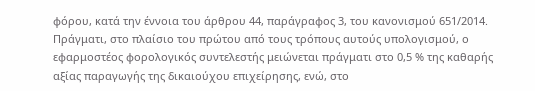φόρου, κατά την έννοια του άρθρου 44, παράγραφος 3, του κανονισμού 651/2014. Πράγματι, στο πλαίσιο του πρώτου από τους τρόπους αυτούς υπολογισμού, ο εφαρμοστέος φορολογικός συντελεστής μειώνεται πράγματι στο 0,5 % της καθαρής αξίας παραγωγής της δικαιούχου επιχείρησης, ενώ, στο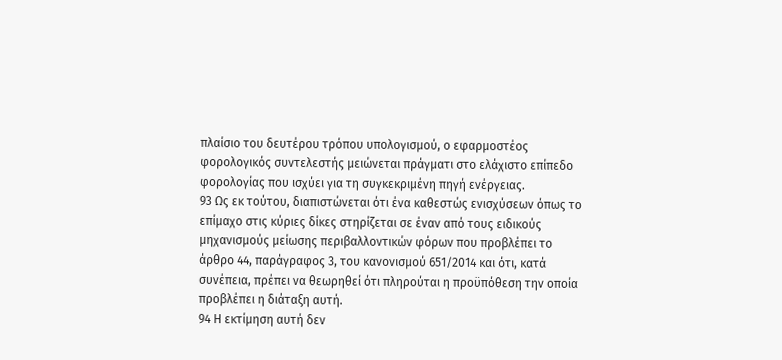πλαίσιο του δευτέρου τρόπου υπολογισμού, ο εφαρμοστέος φορολογικός συντελεστής μειώνεται πράγματι στο ελάχιστο επίπεδο φορολογίας που ισχύει για τη συγκεκριμένη πηγή ενέργειας.
93 Ως εκ τούτου, διαπιστώνεται ότι ένα καθεστώς ενισχύσεων όπως το επίμαχο στις κύριες δίκες στηρίζεται σε έναν από τους ειδικούς μηχανισμούς μείωσης περιβαλλοντικών φόρων που προβλέπει το άρθρο 44, παράγραφος 3, του κανονισμού 651/2014 και ότι, κατά συνέπεια, πρέπει να θεωρηθεί ότι πληρούται η προϋπόθεση την οποία προβλέπει η διάταξη αυτή.
94 Η εκτίμηση αυτή δεν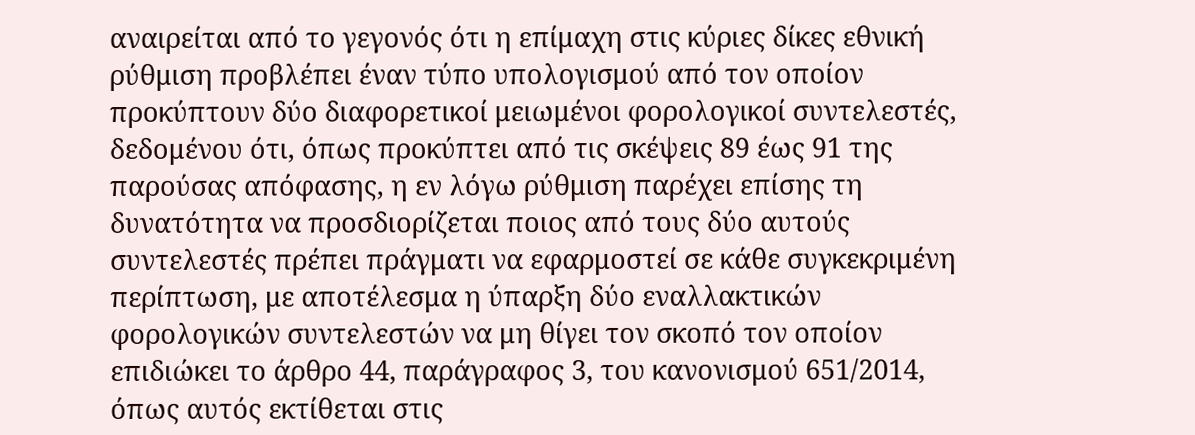αναιρείται από το γεγονός ότι η επίμαχη στις κύριες δίκες εθνική ρύθμιση προβλέπει έναν τύπο υπολογισμού από τον οποίον προκύπτουν δύο διαφορετικοί μειωμένοι φορολογικοί συντελεστές, δεδομένου ότι, όπως προκύπτει από τις σκέψεις 89 έως 91 της παρούσας απόφασης, η εν λόγω ρύθμιση παρέχει επίσης τη δυνατότητα να προσδιορίζεται ποιος από τους δύο αυτούς συντελεστές πρέπει πράγματι να εφαρμοστεί σε κάθε συγκεκριμένη περίπτωση, με αποτέλεσμα η ύπαρξη δύο εναλλακτικών φορολογικών συντελεστών να μη θίγει τον σκοπό τον οποίον επιδιώκει το άρθρο 44, παράγραφος 3, του κανονισμού 651/2014, όπως αυτός εκτίθεται στις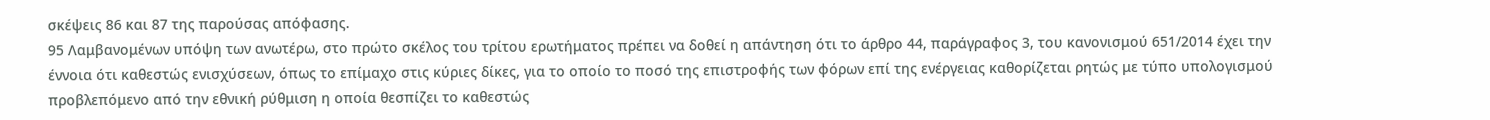σκέψεις 86 και 87 της παρούσας απόφασης.
95 Λαμβανομένων υπόψη των ανωτέρω, στο πρώτο σκέλος του τρίτου ερωτήματος πρέπει να δοθεί η απάντηση ότι το άρθρο 44, παράγραφος 3, του κανονισμού 651/2014 έχει την έννοια ότι καθεστώς ενισχύσεων, όπως το επίμαχο στις κύριες δίκες, για το οποίο το ποσό της επιστροφής των φόρων επί της ενέργειας καθορίζεται ρητώς με τύπο υπολογισμού προβλεπόμενο από την εθνική ρύθμιση η οποία θεσπίζει το καθεστώς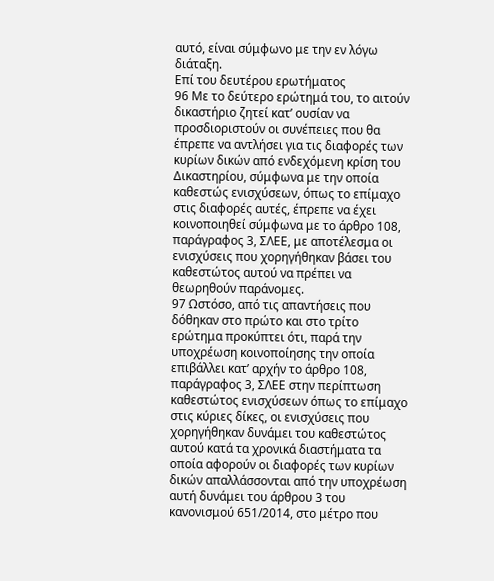αυτό, είναι σύμφωνο με την εν λόγω διάταξη.
Επί του δευτέρου ερωτήματος
96 Με το δεύτερο ερώτημά του, το αιτούν δικαστήριο ζητεί κατ’ ουσίαν να προσδιοριστούν οι συνέπειες που θα έπρεπε να αντλήσει για τις διαφορές των κυρίων δικών από ενδεχόμενη κρίση του Δικαστηρίου, σύμφωνα με την οποία καθεστώς ενισχύσεων, όπως το επίμαχο στις διαφορές αυτές, έπρεπε να έχει κοινοποιηθεί σύμφωνα με το άρθρο 108, παράγραφος 3, ΣΛΕΕ, με αποτέλεσμα οι ενισχύσεις που χορηγήθηκαν βάσει του καθεστώτος αυτού να πρέπει να θεωρηθούν παράνομες.
97 Ωστόσο, από τις απαντήσεις που δόθηκαν στο πρώτο και στο τρίτο ερώτημα προκύπτει ότι, παρά την υποχρέωση κοινοποίησης την οποία επιβάλλει κατ’ αρχήν το άρθρο 108, παράγραφος 3, ΣΛΕΕ στην περίπτωση καθεστώτος ενισχύσεων όπως το επίμαχο στις κύριες δίκες, οι ενισχύσεις που χορηγήθηκαν δυνάμει του καθεστώτος αυτού κατά τα χρονικά διαστήματα τα οποία αφορούν οι διαφορές των κυρίων δικών απαλλάσσονται από την υποχρέωση αυτή δυνάμει του άρθρου 3 του κανονισμού 651/2014, στο μέτρο που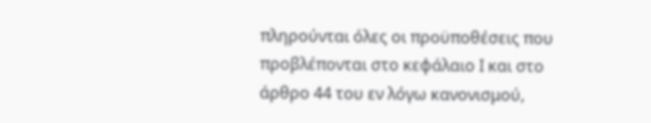πληρούνται όλες οι προϋποθέσεις που προβλέπονται στο κεφάλαιο I και στο άρθρο 44 του εν λόγω κανονισμού,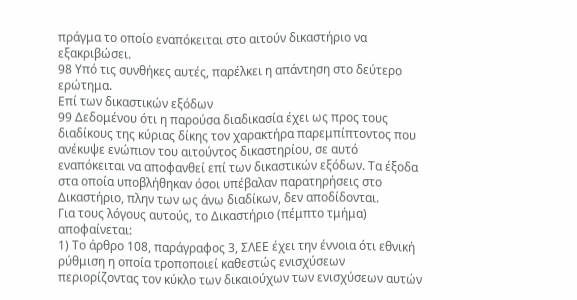πράγμα το οποίο εναπόκειται στο αιτούν δικαστήριο να εξακριβώσει.
98 Υπό τις συνθήκες αυτές, παρέλκει η απάντηση στο δεύτερο ερώτημα.
Επί των δικαστικών εξόδων
99 Δεδομένου ότι η παρούσα διαδικασία έχει ως προς τους διαδίκους της κύριας δίκης τον χαρακτήρα παρεμπίπτοντος που ανέκυψε ενώπιον του αιτούντος δικαστηρίου, σε αυτό εναπόκειται να αποφανθεί επί των δικαστικών εξόδων. Τα έξοδα στα οποία υποβλήθηκαν όσοι υπέβαλαν παρατηρήσεις στο Δικαστήριο, πλην των ως άνω διαδίκων, δεν αποδίδονται.
Για τους λόγους αυτούς, το Δικαστήριο (πέμπτο τμήμα) αποφαίνεται:
1) Το άρθρο 108, παράγραφος 3, ΣΛΕΕ έχει την έννοια ότι εθνική ρύθμιση η οποία τροποποιεί καθεστώς ενισχύσεων περιορίζοντας τον κύκλο των δικαιούχων των ενισχύσεων αυτών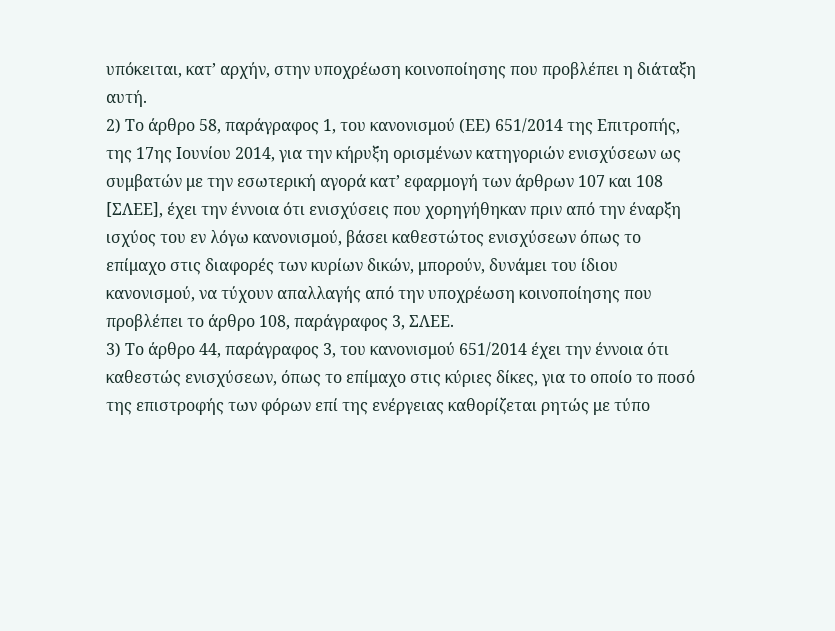υπόκειται, κατ’ αρχήν, στην υποχρέωση κοινοποίησης που προβλέπει η διάταξη αυτή.
2) Το άρθρο 58, παράγραφος 1, του κανονισμού (ΕΕ) 651/2014 της Επιτροπής, της 17ης Ιουνίου 2014, για την κήρυξη ορισμένων κατηγοριών ενισχύσεων ως συμβατών με την εσωτερική αγορά κατ’ εφαρμογή των άρθρων 107 και 108 [ΣΛΕΕ], έχει την έννοια ότι ενισχύσεις που χορηγήθηκαν πριν από την έναρξη ισχύος του εν λόγω κανονισμού, βάσει καθεστώτος ενισχύσεων όπως το επίμαχο στις διαφορές των κυρίων δικών, μπορούν, δυνάμει του ίδιου κανονισμού, να τύχουν απαλλαγής από την υποχρέωση κοινοποίησης που προβλέπει το άρθρο 108, παράγραφος 3, ΣΛΕΕ.
3) Το άρθρο 44, παράγραφος 3, του κανονισμού 651/2014 έχει την έννοια ότι καθεστώς ενισχύσεων, όπως το επίμαχο στις κύριες δίκες, για το οποίο το ποσό της επιστροφής των φόρων επί της ενέργειας καθορίζεται ρητώς με τύπο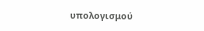υπολογισμού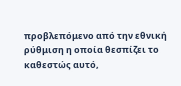προβλεπόμενο από την εθνική ρύθμιση η οποία θεσπίζει το καθεστώς αυτό,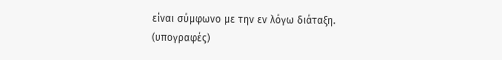είναι σύμφωνο με την εν λόγω διάταξη.
(υπογραφές)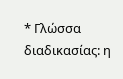* Γλώσσα διαδικασίας: η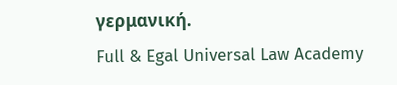γερμανική.
Full & Egal Universal Law Academy